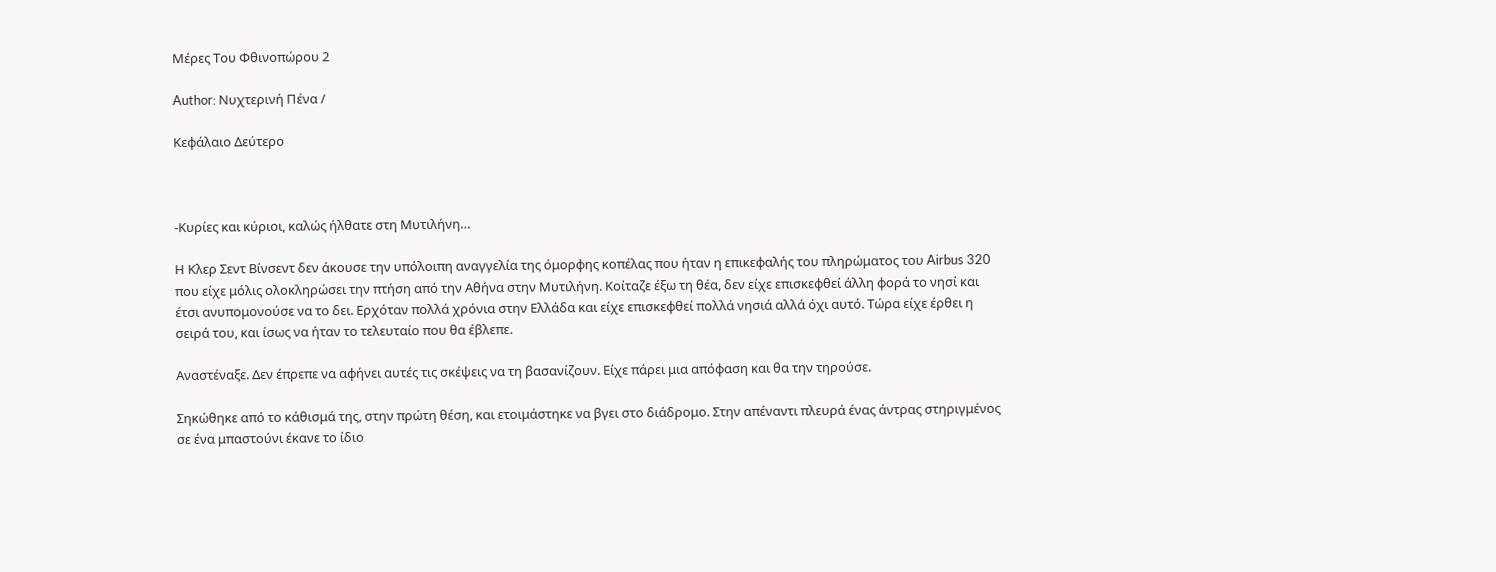Μέρες Του Φθινοπώρου 2

Author: Νυχτερινή Πένα /

Κεφάλαιο Δεύτερο



-Κυρίες και κύριοι, καλώς ήλθατε στη Μυτιλήνη…

Η Κλερ Σεντ Βίνσεντ δεν άκουσε την υπόλοιπη αναγγελία της όμορφης κοπέλας που ήταν η επικεφαλής του πληρώματος του Airbus 320 που είχε μόλις ολοκληρώσει την πτήση από την Αθήνα στην Μυτιλήνη. Κοίταζε έξω τη θέα, δεν είχε επισκεφθεί άλλη φορά το νησί και έτσι ανυπομονούσε να το δει. Ερχόταν πολλά χρόνια στην Ελλάδα και είχε επισκεφθεί πολλά νησιά αλλά όχι αυτό. Τώρα είχε έρθει η σειρά του, και ίσως να ήταν το τελευταίο που θα έβλεπε.

Αναστέναξε. Δεν έπρεπε να αφήνει αυτές τις σκέψεις να τη βασανίζουν. Είχε πάρει μια απόφαση και θα την τηρούσε.

Σηκώθηκε από το κάθισμά της, στην πρώτη θέση, και ετοιμάστηκε να βγει στο διάδρομο. Στην απέναντι πλευρά ένας άντρας στηριγμένος σε ένα μπαστούνι έκανε το ίδιο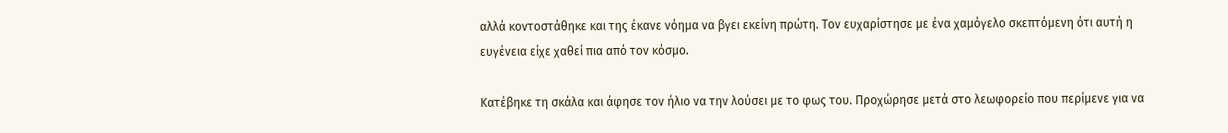αλλά κοντοστάθηκε και της έκανε νόημα να βγει εκείνη πρώτη. Τον ευχαρίστησε με ένα χαμόγελο σκεπτόμενη ότι αυτή η ευγένεια είχε χαθεί πια από τον κόσμο.

Κατέβηκε τη σκάλα και άφησε τον ήλιο να την λούσει με το φως του. Προχώρησε μετά στο λεωφορείο που περίμενε για να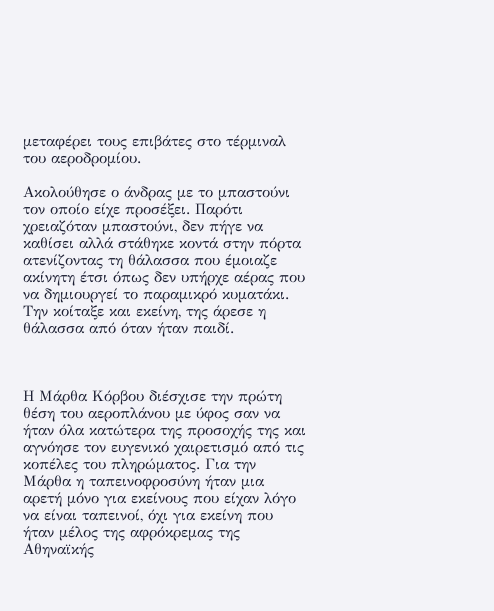μεταφέρει τους επιβάτες στο τέρμιναλ του αεροδρομίου.

Ακολούθησε ο άνδρας με το μπαστούνι τον οποίο είχε προσέξει. Παρότι χρειαζόταν μπαστούνι, δεν πήγε να καθίσει αλλά στάθηκε κοντά στην πόρτα ατενίζοντας τη θάλασσα που έμοιαζε ακίνητη έτσι όπως δεν υπήρχε αέρας που να δημιουργεί το παραμικρό κυματάκι. Την κοίταξε και εκείνη, της άρεσε η θάλασσα από όταν ήταν παιδί.



Η Μάρθα Κόρβου διέσχισε την πρώτη θέση του αεροπλάνου με ύφος σαν να ήταν όλα κατώτερα της προσοχής της και αγνόησε τον ευγενικό χαιρετισμό από τις κοπέλες του πληρώματος. Για την Μάρθα η ταπεινοφροσύνη ήταν μια αρετή μόνο για εκείνους που είχαν λόγο να είναι ταπεινοί, όχι για εκείνη που ήταν μέλος της αφρόκρεμας της Αθηναϊκής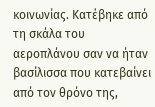κοινωνίας. Κατέβηκε από τη σκάλα του αεροπλάνου σαν να ήταν βασίλισσα που κατεβαίνει από τον θρόνο της,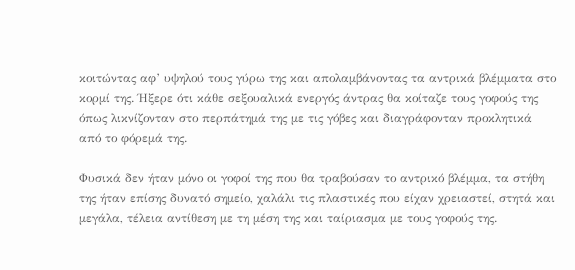κοιτώντας αφ’ υψηλού τους γύρω της και απολαμβάνοντας τα αντρικά βλέμματα στο κορμί της. Ήξερε ότι κάθε σεξουαλικά ενεργός άντρας θα κοίταζε τους γοφούς της όπως λικνίζονταν στο περπάτημά της με τις γόβες και διαγράφονταν προκλητικά από το φόρεμά της.

Φυσικά δεν ήταν μόνο οι γοφοί της που θα τραβούσαν το αντρικό βλέμμα, τα στήθη της ήταν επίσης δυνατό σημείο, χαλάλι τις πλαστικές που είχαν χρειαστεί, στητά και μεγάλα, τέλεια αντίθεση με τη μέση της και ταίριασμα με τους γοφούς της.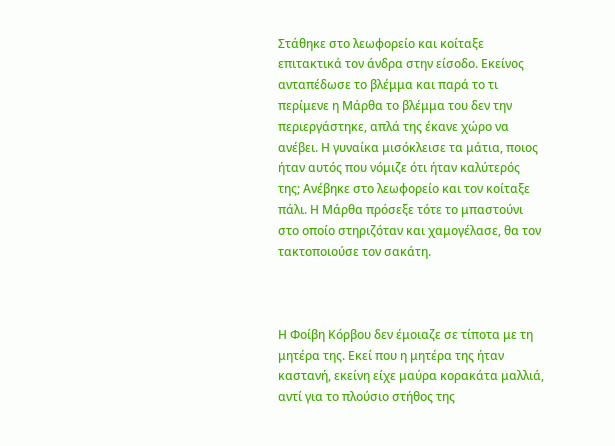Στάθηκε στο λεωφορείο και κοίταξε επιτακτικά τον άνδρα στην είσοδο. Εκείνος ανταπέδωσε το βλέμμα και παρά το τι περίμενε η Μάρθα το βλέμμα του δεν την περιεργάστηκε, απλά της έκανε χώρο να ανέβει. Η γυναίκα μισόκλεισε τα μάτια, ποιος ήταν αυτός που νόμιζε ότι ήταν καλύτερός της; Ανέβηκε στο λεωφορείο και τον κοίταξε πάλι. Η Μάρθα πρόσεξε τότε το μπαστούνι στο οποίο στηριζόταν και χαμογέλασε, θα τον τακτοποιούσε τον σακάτη.



Η Φοίβη Κόρβου δεν έμοιαζε σε τίποτα με τη μητέρα της. Εκεί που η μητέρα της ήταν καστανή, εκείνη είχε μαύρα κορακάτα μαλλιά, αντί για το πλούσιο στήθος της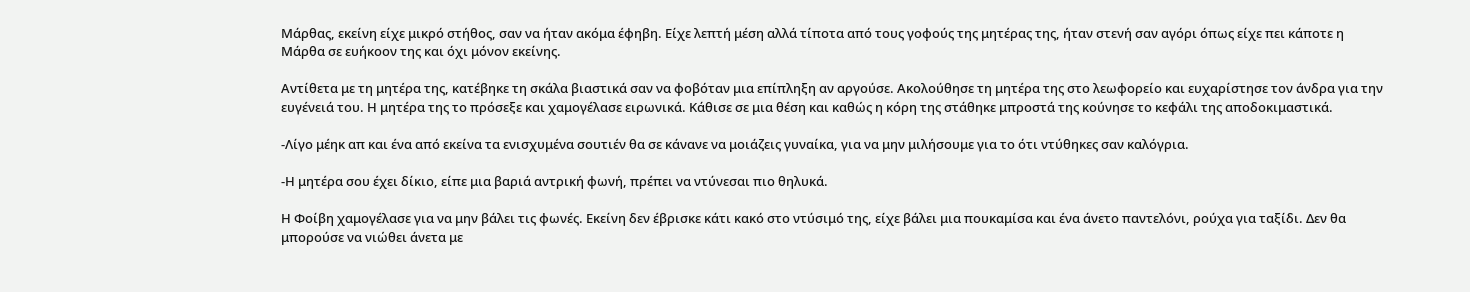Μάρθας, εκείνη είχε μικρό στήθος, σαν να ήταν ακόμα έφηβη. Είχε λεπτή μέση αλλά τίποτα από τους γοφούς της μητέρας της, ήταν στενή σαν αγόρι όπως είχε πει κάποτε η Μάρθα σε ευήκοον της και όχι μόνον εκείνης.

Αντίθετα με τη μητέρα της, κατέβηκε τη σκάλα βιαστικά σαν να φοβόταν μια επίπληξη αν αργούσε. Ακολούθησε τη μητέρα της στο λεωφορείο και ευχαρίστησε τον άνδρα για την ευγένειά του. Η μητέρα της το πρόσεξε και χαμογέλασε ειρωνικά. Κάθισε σε μια θέση και καθώς η κόρη της στάθηκε μπροστά της κούνησε το κεφάλι της αποδοκιμαστικά.

-Λίγο μέηκ απ και ένα από εκείνα τα ενισχυμένα σουτιέν θα σε κάνανε να μοιάζεις γυναίκα, για να μην μιλήσουμε για το ότι ντύθηκες σαν καλόγρια.

-Η μητέρα σου έχει δίκιο, είπε μια βαριά αντρική φωνή, πρέπει να ντύνεσαι πιο θηλυκά.

Η Φοίβη χαμογέλασε για να μην βάλει τις φωνές. Εκείνη δεν έβρισκε κάτι κακό στο ντύσιμό της, είχε βάλει μια πουκαμίσα και ένα άνετο παντελόνι, ρούχα για ταξίδι. Δεν θα μπορούσε να νιώθει άνετα με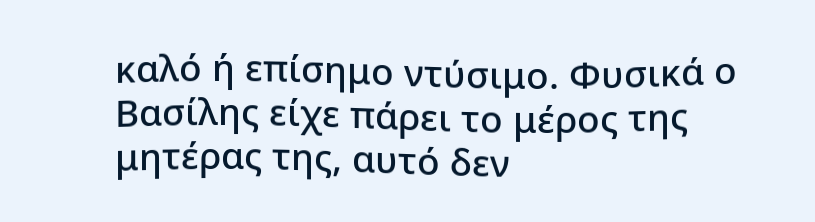καλό ή επίσημο ντύσιμο. Φυσικά ο Βασίλης είχε πάρει το μέρος της μητέρας της, αυτό δεν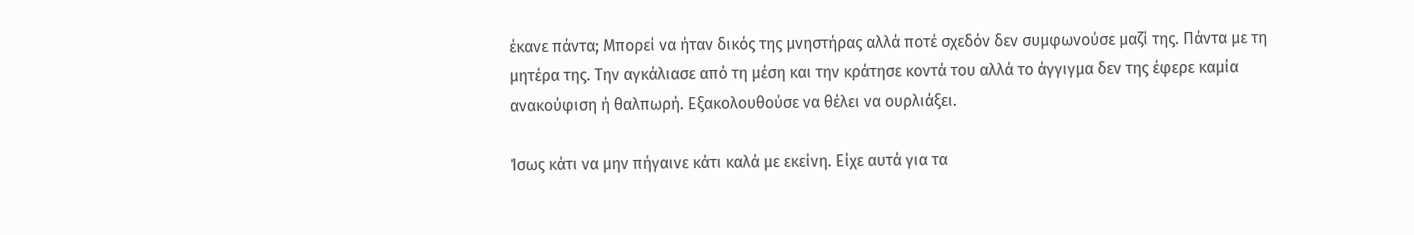έκανε πάντα; Μπορεί να ήταν δικός της μνηστήρας αλλά ποτέ σχεδόν δεν συμφωνούσε μαζί της. Πάντα με τη μητέρα της. Την αγκάλιασε από τη μέση και την κράτησε κοντά του αλλά το άγγιγμα δεν της έφερε καμία ανακούφιση ή θαλπωρή. Εξακολουθούσε να θέλει να ουρλιάξει.

Ίσως κάτι να μην πήγαινε κάτι καλά με εκείνη. Είχε αυτά για τα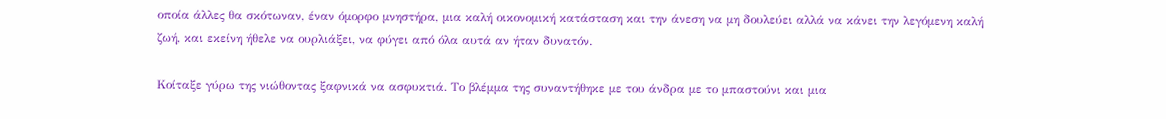οποία άλλες θα σκότωναν, έναν όμορφο μνηστήρα, μια καλή οικονομική κατάσταση και την άνεση να μη δουλεύει αλλά να κάνει την λεγόμενη καλή ζωή, και εκείνη ήθελε να ουρλιάξει, να φύγει από όλα αυτά αν ήταν δυνατόν.

Κοίταξε γύρω της νιώθοντας ξαφνικά να ασφυκτιά. Το βλέμμα της συναντήθηκε με του άνδρα με το μπαστούνι και μια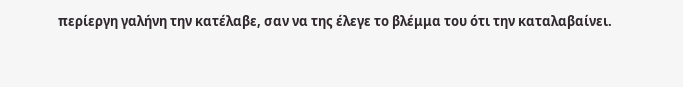περίεργη γαλήνη την κατέλαβε, σαν να της έλεγε το βλέμμα του ότι την καταλαβαίνει.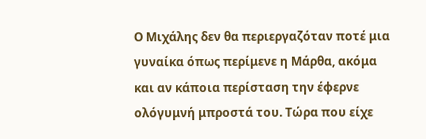Ο Μιχάλης δεν θα περιεργαζόταν ποτέ μια γυναίκα όπως περίμενε η Μάρθα, ακόμα και αν κάποια περίσταση την έφερνε ολόγυμνή μπροστά του. Τώρα που είχε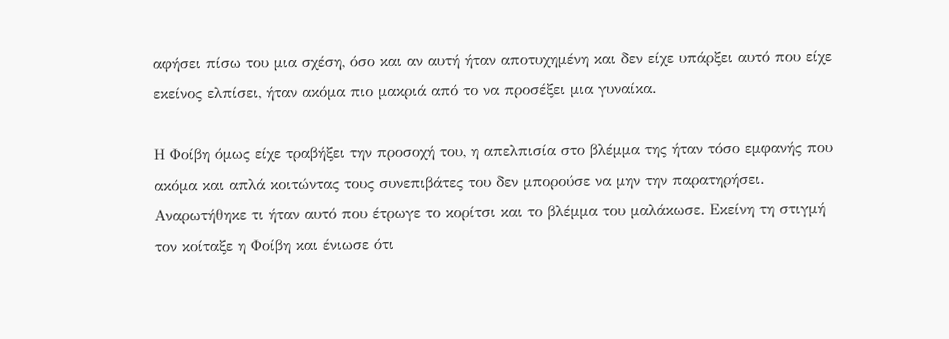αφήσει πίσω του μια σχέση, όσο και αν αυτή ήταν αποτυχημένη και δεν είχε υπάρξει αυτό που είχε εκείνος ελπίσει, ήταν ακόμα πιο μακριά από το να προσέξει μια γυναίκα.

Η Φοίβη όμως είχε τραβήξει την προσοχή του, η απελπισία στο βλέμμα της ήταν τόσο εμφανής που ακόμα και απλά κοιτώντας τους συνεπιβάτες του δεν μπορούσε να μην την παρατηρήσει. Αναρωτήθηκε τι ήταν αυτό που έτρωγε το κορίτσι και το βλέμμα του μαλάκωσε. Εκείνη τη στιγμή τον κοίταξε η Φοίβη και ένιωσε ότι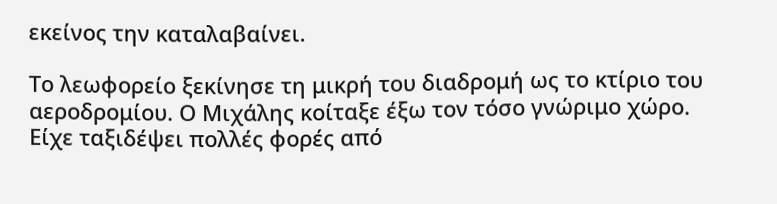εκείνος την καταλαβαίνει.

Το λεωφορείο ξεκίνησε τη μικρή του διαδρομή ως το κτίριο του αεροδρομίου. Ο Μιχάλης κοίταξε έξω τον τόσο γνώριμο χώρο. Είχε ταξιδέψει πολλές φορές από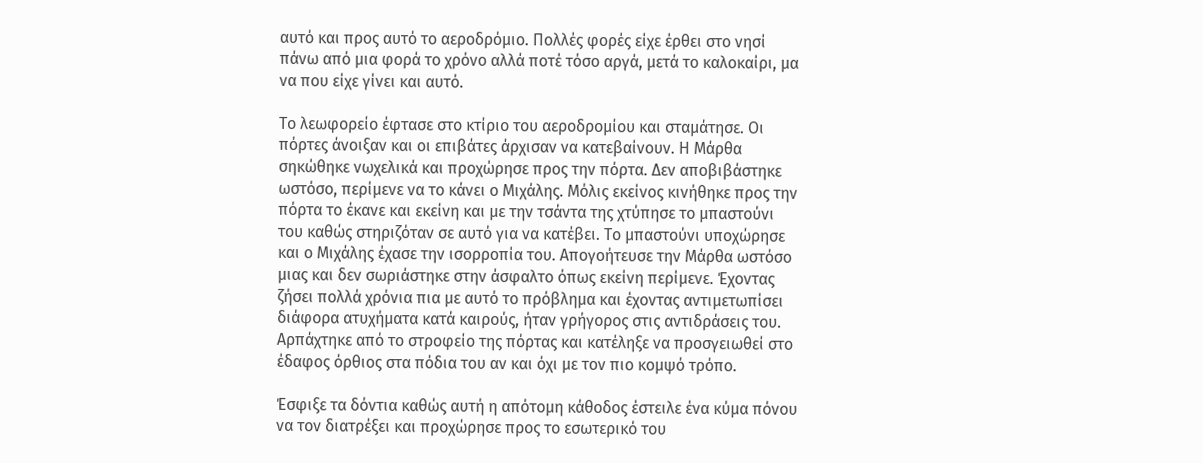αυτό και προς αυτό το αεροδρόμιο. Πολλές φορές είχε έρθει στο νησί πάνω από μια φορά το χρόνο αλλά ποτέ τόσο αργά, μετά το καλοκαίρι, μα να που είχε γίνει και αυτό.

Το λεωφορείο έφτασε στο κτίριο του αεροδρομίου και σταμάτησε. Οι πόρτες άνοιξαν και οι επιβάτες άρχισαν να κατεβαίνουν. Η Μάρθα σηκώθηκε νωχελικά και προχώρησε προς την πόρτα. Δεν αποβιβάστηκε ωστόσο, περίμενε να το κάνει ο Μιχάλης. Μόλις εκείνος κινήθηκε προς την πόρτα το έκανε και εκείνη και με την τσάντα της χτύπησε το μπαστούνι του καθώς στηριζόταν σε αυτό για να κατέβει. Το μπαστούνι υποχώρησε και ο Μιχάλης έχασε την ισορροπία του. Απογοήτευσε την Μάρθα ωστόσο μιας και δεν σωριάστηκε στην άσφαλτο όπως εκείνη περίμενε. Έχοντας ζήσει πολλά χρόνια πια με αυτό το πρόβλημα και έχοντας αντιμετωπίσει διάφορα ατυχήματα κατά καιρούς, ήταν γρήγορος στις αντιδράσεις του. Αρπάχτηκε από το στροφείο της πόρτας και κατέληξε να προσγειωθεί στο έδαφος όρθιος στα πόδια του αν και όχι με τον πιο κομψό τρόπο.

Έσφιξε τα δόντια καθώς αυτή η απότομη κάθοδος έστειλε ένα κύμα πόνου να τον διατρέξει και προχώρησε προς το εσωτερικό του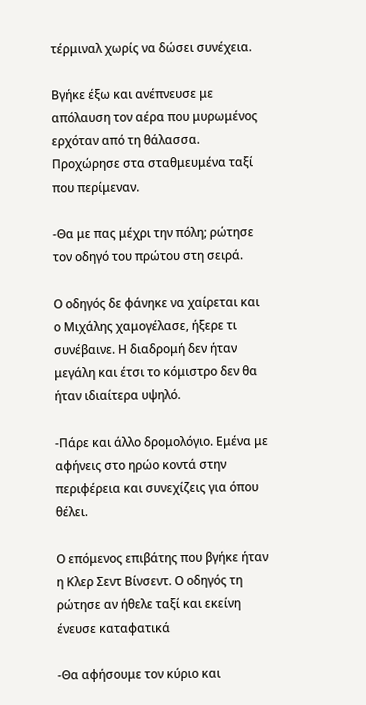τέρμιναλ χωρίς να δώσει συνέχεια.

Βγήκε έξω και ανέπνευσε με απόλαυση τον αέρα που μυρωμένος ερχόταν από τη θάλασσα. Προχώρησε στα σταθμευμένα ταξί που περίμεναν.

-Θα με πας μέχρι την πόλη; ρώτησε τον οδηγό του πρώτου στη σειρά.

Ο οδηγός δε φάνηκε να χαίρεται και ο Μιχάλης χαμογέλασε, ήξερε τι συνέβαινε. Η διαδρομή δεν ήταν μεγάλη και έτσι το κόμιστρο δεν θα ήταν ιδιαίτερα υψηλό.

-Πάρε και άλλο δρομολόγιο. Εμένα με αφήνεις στο ηρώο κοντά στην περιφέρεια και συνεχίζεις για όπου θέλει.

Ο επόμενος επιβάτης που βγήκε ήταν η Κλερ Σεντ Βίνσεντ. Ο οδηγός τη ρώτησε αν ήθελε ταξί και εκείνη ένευσε καταφατικά

-Θα αφήσουμε τον κύριο και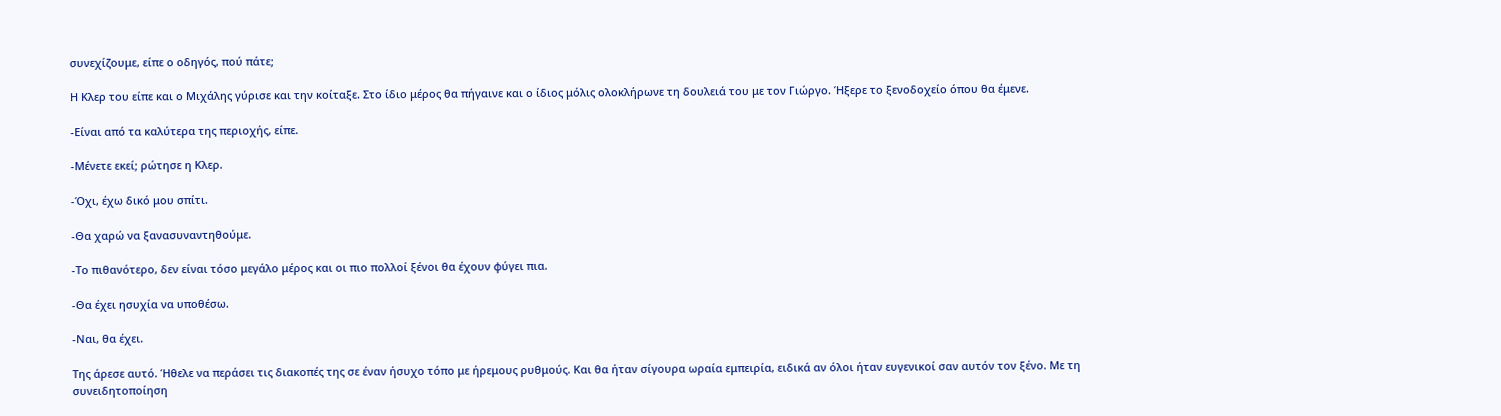συνεχίζουμε, είπε ο οδηγός, πού πάτε;

Η Κλερ του είπε και ο Μιχάλης γύρισε και την κοίταξε. Στο ίδιο μέρος θα πήγαινε και ο ίδιος μόλις ολοκλήρωνε τη δουλειά του με τον Γιώργο. Ήξερε το ξενοδοχείο όπου θα έμενε.

-Είναι από τα καλύτερα της περιοχής, είπε.

-Μένετε εκεί; ρώτησε η Κλερ.

-Όχι, έχω δικό μου σπίτι.

-Θα χαρώ να ξανασυναντηθούμε.

-Το πιθανότερο, δεν είναι τόσο μεγάλο μέρος και οι πιο πολλοί ξένοι θα έχουν φύγει πια.

-Θα έχει ησυχία να υποθέσω.

-Ναι, θα έχει.

Της άρεσε αυτό. Ήθελε να περάσει τις διακοπές της σε έναν ήσυχο τόπο με ήρεμους ρυθμούς. Και θα ήταν σίγουρα ωραία εμπειρία, ειδικά αν όλοι ήταν ευγενικοί σαν αυτόν τον ξένο. Με τη συνειδητοποίηση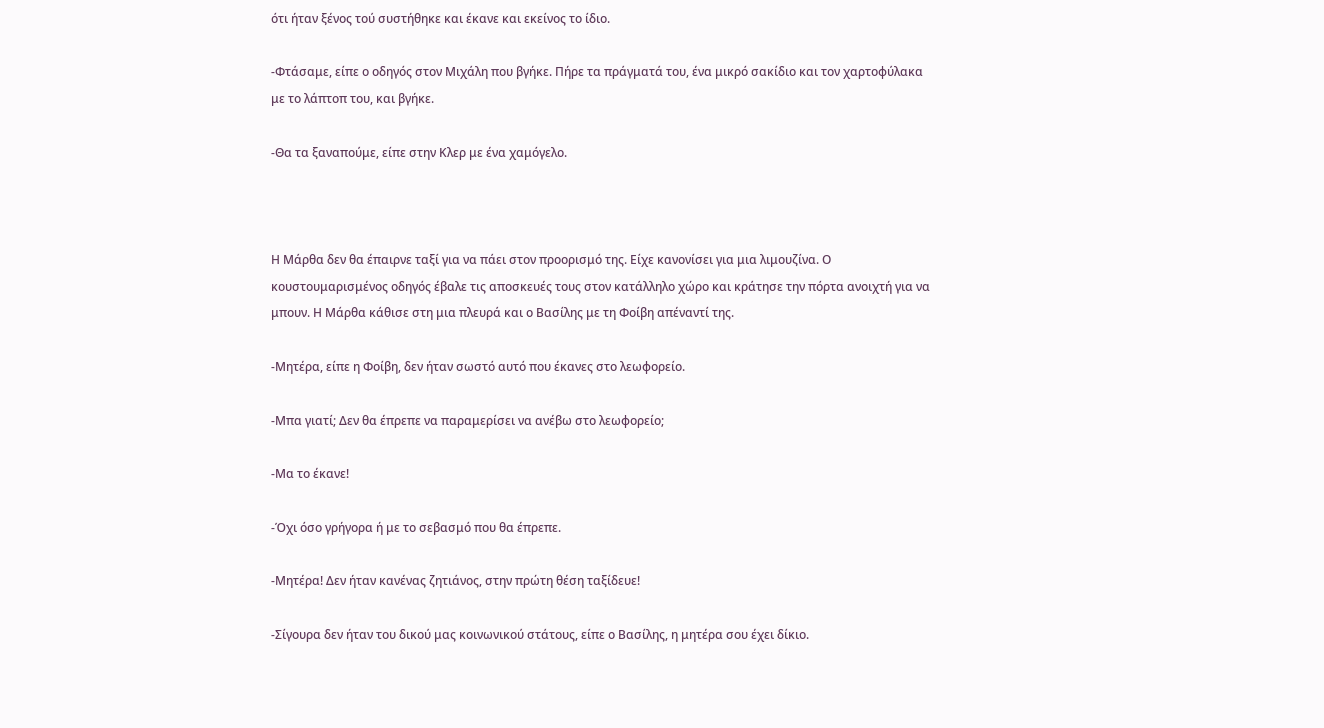ότι ήταν ξένος τού συστήθηκε και έκανε και εκείνος το ίδιο.

-Φτάσαμε, είπε ο οδηγός στον Μιχάλη που βγήκε. Πήρε τα πράγματά του, ένα μικρό σακίδιο και τον χαρτοφύλακα με το λάπτοπ του, και βγήκε.

-Θα τα ξαναπούμε, είπε στην Κλερ με ένα χαμόγελο.



Η Μάρθα δεν θα έπαιρνε ταξί για να πάει στον προορισμό της. Είχε κανονίσει για μια λιμουζίνα. Ο κουστουμαρισμένος οδηγός έβαλε τις αποσκευές τους στον κατάλληλο χώρο και κράτησε την πόρτα ανοιχτή για να μπουν. Η Μάρθα κάθισε στη μια πλευρά και ο Βασίλης με τη Φοίβη απέναντί της.

-Μητέρα, είπε η Φοίβη, δεν ήταν σωστό αυτό που έκανες στο λεωφορείο.

-Μπα γιατί; Δεν θα έπρεπε να παραμερίσει να ανέβω στο λεωφορείο;

-Μα το έκανε!

-Όχι όσο γρήγορα ή με το σεβασμό που θα έπρεπε.

-Μητέρα! Δεν ήταν κανένας ζητιάνος, στην πρώτη θέση ταξίδευε!

-Σίγουρα δεν ήταν του δικού μας κοινωνικού στάτους, είπε ο Βασίλης, η μητέρα σου έχει δίκιο.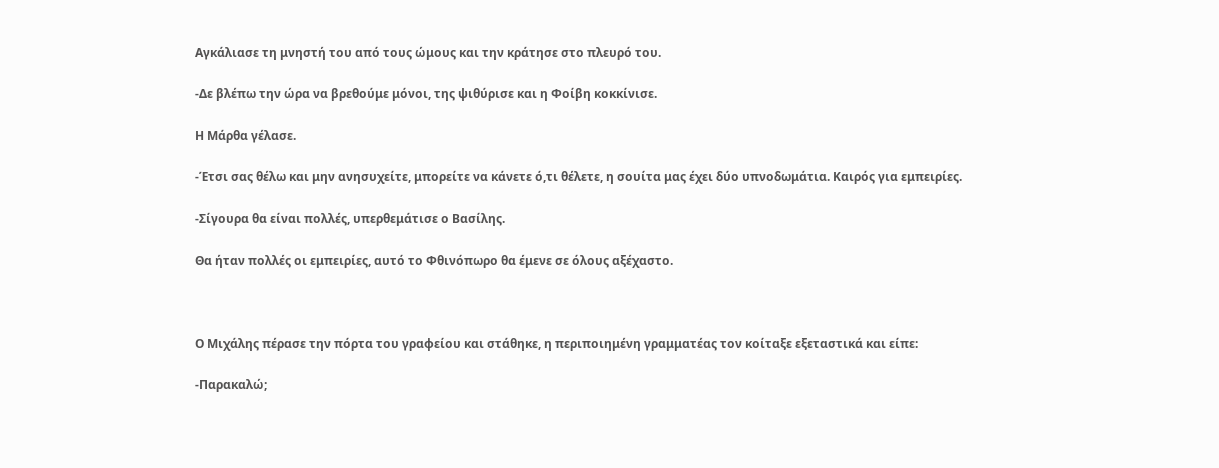Αγκάλιασε τη μνηστή του από τους ώμους και την κράτησε στο πλευρό του.

-Δε βλέπω την ώρα να βρεθούμε μόνοι, της ψιθύρισε και η Φοίβη κοκκίνισε.

Η Μάρθα γέλασε.

-Έτσι σας θέλω και μην ανησυχείτε, μπορείτε να κάνετε ό,τι θέλετε, η σουίτα μας έχει δύο υπνοδωμάτια. Καιρός για εμπειρίες.

-Σίγουρα θα είναι πολλές, υπερθεμάτισε ο Βασίλης.

Θα ήταν πολλές οι εμπειρίες, αυτό το Φθινόπωρο θα έμενε σε όλους αξέχαστο.



Ο Μιχάλης πέρασε την πόρτα του γραφείου και στάθηκε, η περιποιημένη γραμματέας τον κοίταξε εξεταστικά και είπε:

-Παρακαλώ;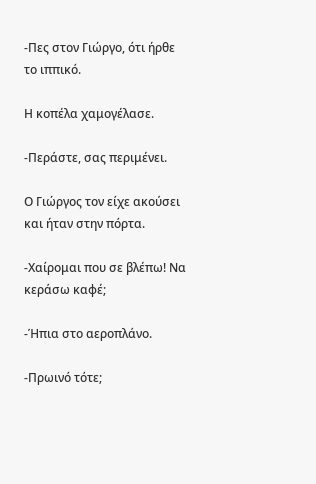-Πες στον Γιώργο, ότι ήρθε το ιππικό.

Η κοπέλα χαμογέλασε.

-Περάστε, σας περιμένει.

Ο Γιώργος τον είχε ακούσει και ήταν στην πόρτα.

-Χαίρομαι που σε βλέπω! Να κεράσω καφέ;

-Ήπια στο αεροπλάνο.

-Πρωινό τότε;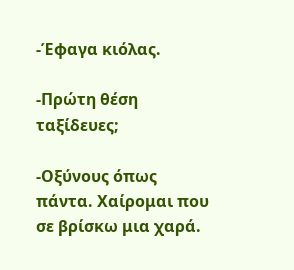-Έφαγα κιόλας.

-Πρώτη θέση ταξίδευες;

-Οξύνους όπως πάντα. Χαίρομαι που σε βρίσκω μια χαρά.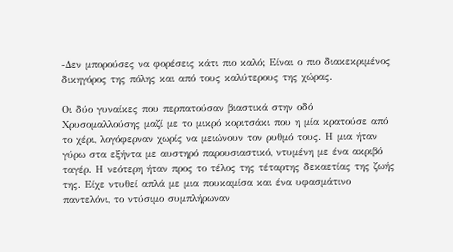-Δεν μπορούσες να φορέσεις κάτι πιο καλό; Είναι ο πιο διακεκριμένος δικηγόρος της πόλης και από τους καλύτερους της χώρας.

Οι δύο γυναίκες που περπατούσαν βιαστικά στην οδό Χρυσομαλλούσης μαζί με το μικρό κοριτσάκι που η μία κρατούσε από το χέρι, λογόφερναν χωρίς να μειώνουν τον ρυθμό τους. Η μια ήταν γύρω στα εξήντα με αυστηρό παρουσιαστικό, ντυμένη με ένα ακριβό ταγέρ. Η νεότερη ήταν προς το τέλος της τέταρτης δεκαετίας της ζωής της. Είχε ντυθεί απλά με μια πουκαμίσα και ένα υφασμάτινο παντελόνι, το ντύσιμο συμπλήρωναν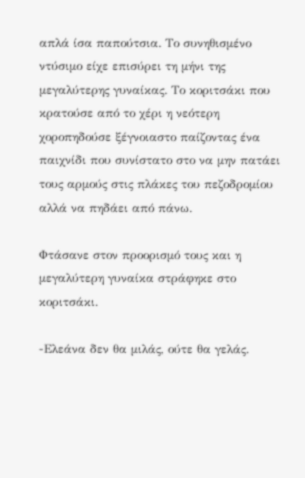απλά ίσα παπούτσια. Το συνηθισμένο ντύσιμο είχε επισύρει τη μήνι της μεγαλύτερης γυναίκας. Το κοριτσάκι που κρατούσε από το χέρι η νεότερη χοροπηδούσε ξέγνοιαστο παίζοντας ένα παιχνίδι που συνίστατο στο να μην πατάει τους αρμούς στις πλάκες του πεζοδρομίου αλλά να πηδάει από πάνω.

Φτάσανε στον προορισμό τους και η μεγαλύτερη γυναίκα στράφηκε στο κοριτσάκι.

-Ελεάνα δεν θα μιλάς, ούτε θα γελάς.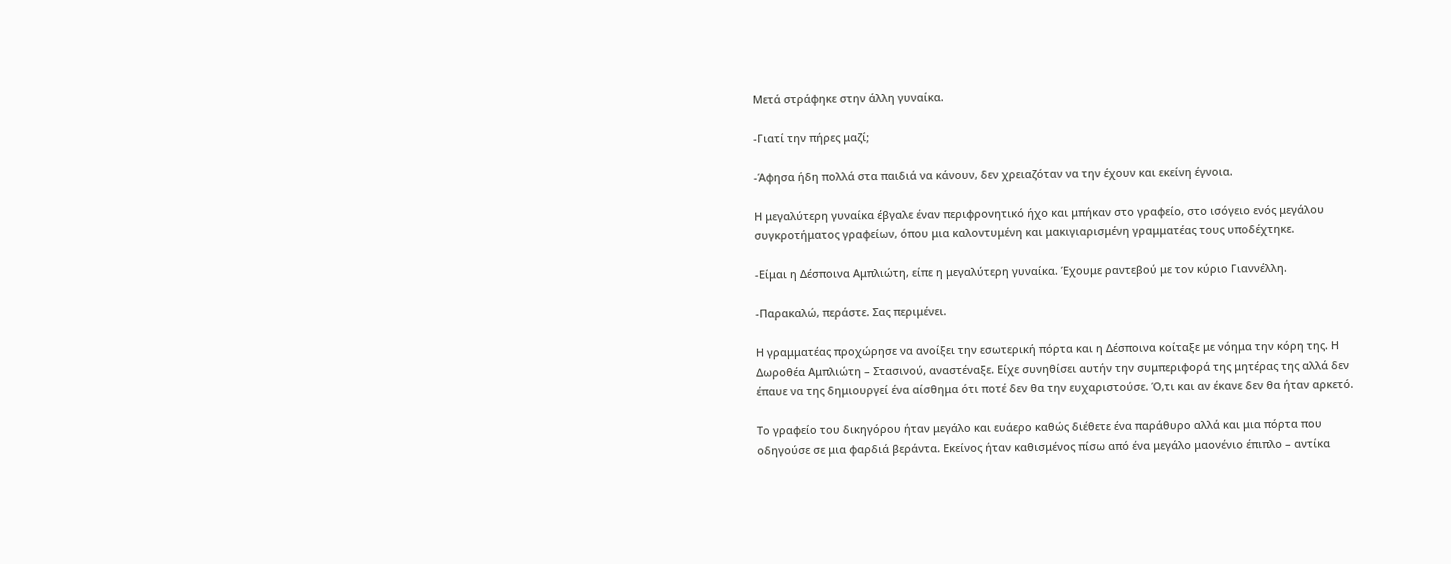Μετά στράφηκε στην άλλη γυναίκα.

-Γιατί την πήρες μαζί;

-Άφησα ήδη πολλά στα παιδιά να κάνουν, δεν χρειαζόταν να την έχουν και εκείνη έγνοια.

Η μεγαλύτερη γυναίκα έβγαλε έναν περιφρονητικό ήχο και μπήκαν στο γραφείο, στο ισόγειο ενός μεγάλου συγκροτήματος γραφείων, όπου μια καλοντυμένη και μακιγιαρισμένη γραμματέας τους υποδέχτηκε.

-Είμαι η Δέσποινα Αμπλιώτη, είπε η μεγαλύτερη γυναίκα. Έχουμε ραντεβού με τον κύριο Γιαννέλλη.

-Παρακαλώ, περάστε. Σας περιμένει.

Η γραμματέας προχώρησε να ανοίξει την εσωτερική πόρτα και η Δέσποινα κοίταξε με νόημα την κόρη της. Η Δωροθέα Αμπλιώτη – Στασινού, αναστέναξε. Είχε συνηθίσει αυτήν την συμπεριφορά της μητέρας της αλλά δεν έπαυε να της δημιουργεί ένα αίσθημα ότι ποτέ δεν θα την ευχαριστούσε. Ό,τι και αν έκανε δεν θα ήταν αρκετό.

Το γραφείο του δικηγόρου ήταν μεγάλο και ευάερο καθώς διέθετε ένα παράθυρο αλλά και μια πόρτα που οδηγούσε σε μια φαρδιά βεράντα. Εκείνος ήταν καθισμένος πίσω από ένα μεγάλο μαονένιο έπιπλο – αντίκα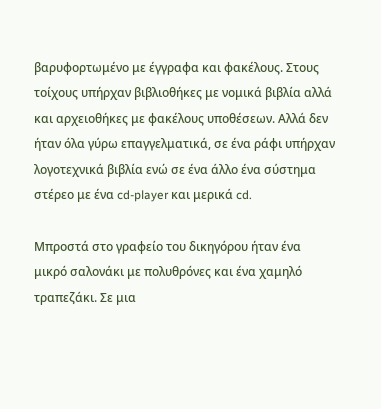βαρυφορτωμένο με έγγραφα και φακέλους. Στους τοίχους υπήρχαν βιβλιοθήκες με νομικά βιβλία αλλά και αρχειοθήκες με φακέλους υποθέσεων. Αλλά δεν ήταν όλα γύρω επαγγελματικά, σε ένα ράφι υπήρχαν λογοτεχνικά βιβλία ενώ σε ένα άλλο ένα σύστημα στέρεο με ένα cd-player και μερικά cd.

Μπροστά στο γραφείο του δικηγόρου ήταν ένα μικρό σαλονάκι με πολυθρόνες και ένα χαμηλό τραπεζάκι. Σε μια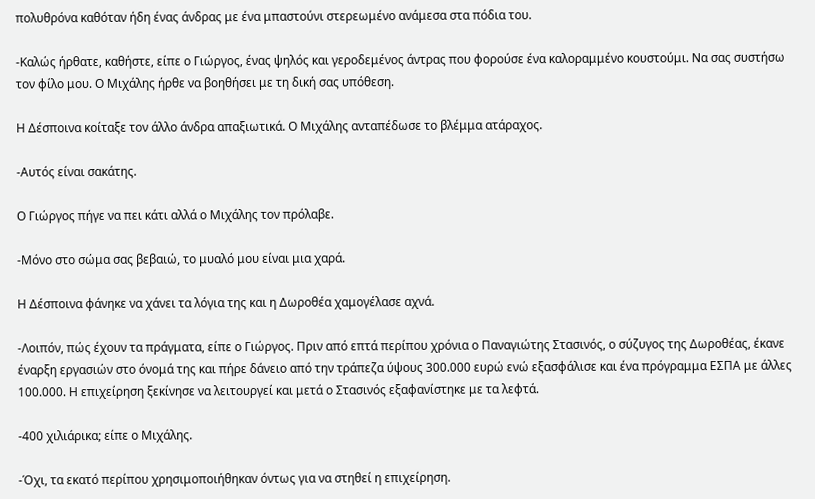πολυθρόνα καθόταν ήδη ένας άνδρας με ένα μπαστούνι στερεωμένο ανάμεσα στα πόδια του.

-Καλώς ήρθατε, καθήστε, είπε ο Γιώργος, ένας ψηλός και γεροδεμένος άντρας που φορούσε ένα καλοραμμένο κουστούμι. Να σας συστήσω τον φίλο μου. Ο Μιχάλης ήρθε να βοηθήσει με τη δική σας υπόθεση.

Η Δέσποινα κοίταξε τον άλλο άνδρα απαξιωτικά. Ο Μιχάλης ανταπέδωσε το βλέμμα ατάραχος.

-Αυτός είναι σακάτης.

Ο Γιώργος πήγε να πει κάτι αλλά ο Μιχάλης τον πρόλαβε.

-Μόνο στο σώμα σας βεβαιώ, το μυαλό μου είναι μια χαρά.

Η Δέσποινα φάνηκε να χάνει τα λόγια της και η Δωροθέα χαμογέλασε αχνά.

-Λοιπόν, πώς έχουν τα πράγματα, είπε ο Γιώργος. Πριν από επτά περίπου χρόνια ο Παναγιώτης Στασινός, ο σύζυγος της Δωροθέας, έκανε έναρξη εργασιών στο όνομά της και πήρε δάνειο από την τράπεζα ύψους 300.000 ευρώ ενώ εξασφάλισε και ένα πρόγραμμα ΕΣΠΑ με άλλες 100.000. Η επιχείρηση ξεκίνησε να λειτουργεί και μετά ο Στασινός εξαφανίστηκε με τα λεφτά.

-400 χιλιάρικα; είπε ο Μιχάλης.

-Όχι, τα εκατό περίπου χρησιμοποιήθηκαν όντως για να στηθεί η επιχείρηση.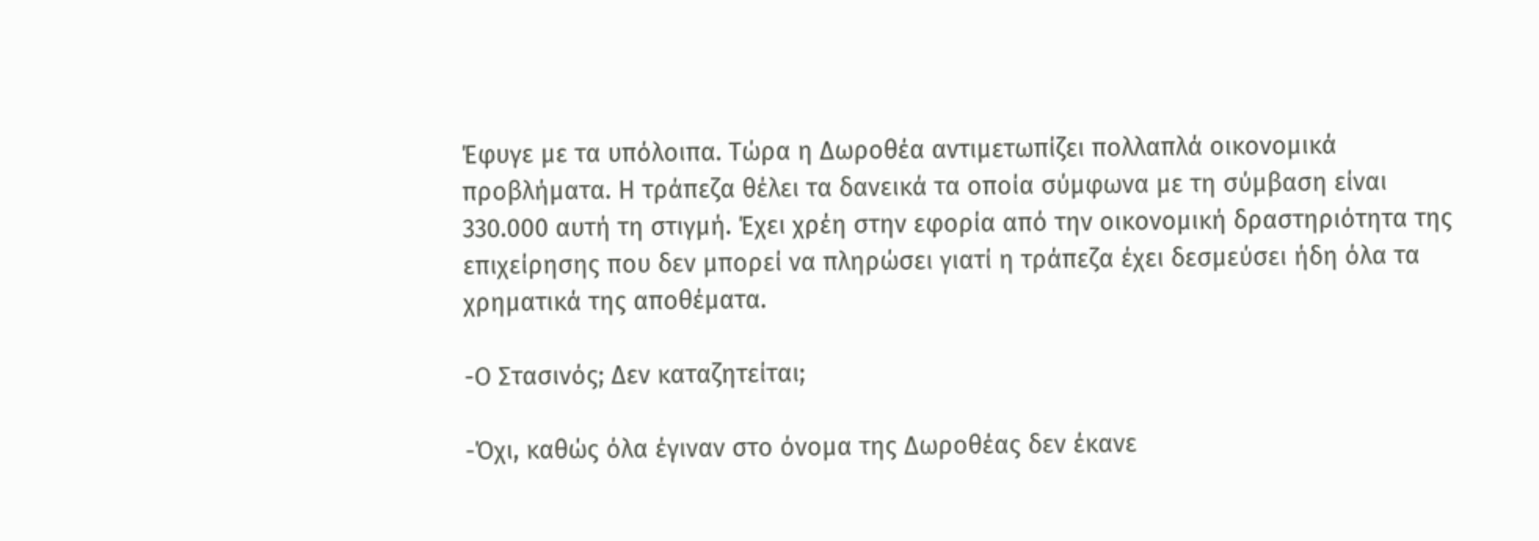Έφυγε με τα υπόλοιπα. Τώρα η Δωροθέα αντιμετωπίζει πολλαπλά οικονομικά προβλήματα. Η τράπεζα θέλει τα δανεικά τα οποία σύμφωνα με τη σύμβαση είναι 330.000 αυτή τη στιγμή. Έχει χρέη στην εφορία από την οικονομική δραστηριότητα της επιχείρησης που δεν μπορεί να πληρώσει γιατί η τράπεζα έχει δεσμεύσει ήδη όλα τα χρηματικά της αποθέματα.

-Ο Στασινός; Δεν καταζητείται;

-Όχι, καθώς όλα έγιναν στο όνομα της Δωροθέας δεν έκανε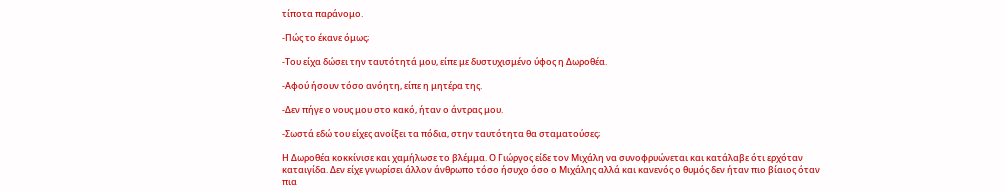τίποτα παράνομο.

-Πώς το έκανε όμως;

-Του είχα δώσει την ταυτότητά μου, είπε με δυστυχισμένο ύφος η Δωροθέα.

-Αφού ήσουν τόσο ανόητη, είπε η μητέρα της.

-Δεν πήγε ο νους μου στο κακό, ήταν ο άντρας μου.

-Σωστά εδώ του είχες ανοίξει τα πόδια, στην ταυτότητα θα σταματούσες;

Η Δωροθέα κοκκίνισε και χαμήλωσε το βλέμμα. Ο Γιώργος είδε τον Μιχάλη να συνοφρυώνεται και κατάλαβε ότι ερχόταν καταιγίδα. Δεν είχε γνωρίσει άλλον άνθρωπο τόσο ήσυχο όσο ο Μιχάλης αλλά και κανενός ο θυμός δεν ήταν πιο βίαιος όταν πια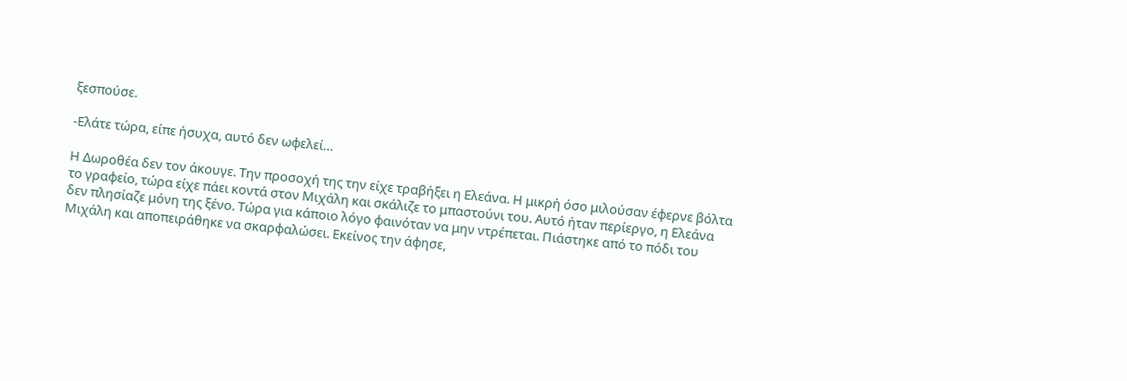ξεσπούσε.

-Ελάτε τώρα, είπε ήσυχα, αυτό δεν ωφελεί…

Η Δωροθέα δεν τον άκουγε. Την προσοχή της την είχε τραβήξει η Ελεάνα. Η μικρή όσο μιλούσαν έφερνε βόλτα το γραφείο, τώρα είχε πάει κοντά στον Μιχάλη και σκάλιζε το μπαστούνι του. Αυτό ήταν περίεργο, η Ελεάνα δεν πλησίαζε μόνη της ξένο. Τώρα για κάποιο λόγο φαινόταν να μην ντρέπεται. Πιάστηκε από το πόδι του Μιχάλη και αποπειράθηκε να σκαρφαλώσει. Εκείνος την άφησε,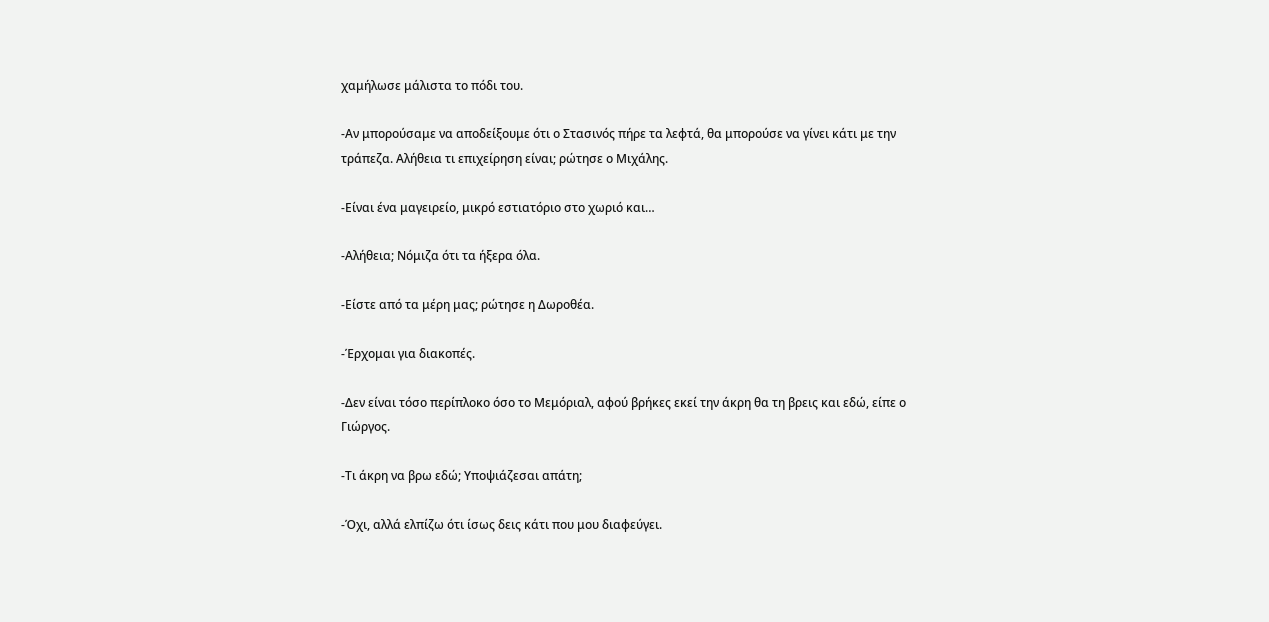χαμήλωσε μάλιστα το πόδι του.

-Αν μπορούσαμε να αποδείξουμε ότι ο Στασινός πήρε τα λεφτά, θα μπορούσε να γίνει κάτι με την τράπεζα. Αλήθεια τι επιχείρηση είναι; ρώτησε ο Μιχάλης.

-Είναι ένα μαγειρείο, μικρό εστιατόριο στο χωριό και…

-Αλήθεια; Νόμιζα ότι τα ήξερα όλα.

-Είστε από τα μέρη μας; ρώτησε η Δωροθέα.

-Έρχομαι για διακοπές.

-Δεν είναι τόσο περίπλοκο όσο το Μεμόριαλ, αφού βρήκες εκεί την άκρη θα τη βρεις και εδώ, είπε ο Γιώργος.

-Τι άκρη να βρω εδώ; Υποψιάζεσαι απάτη;

-Όχι, αλλά ελπίζω ότι ίσως δεις κάτι που μου διαφεύγει.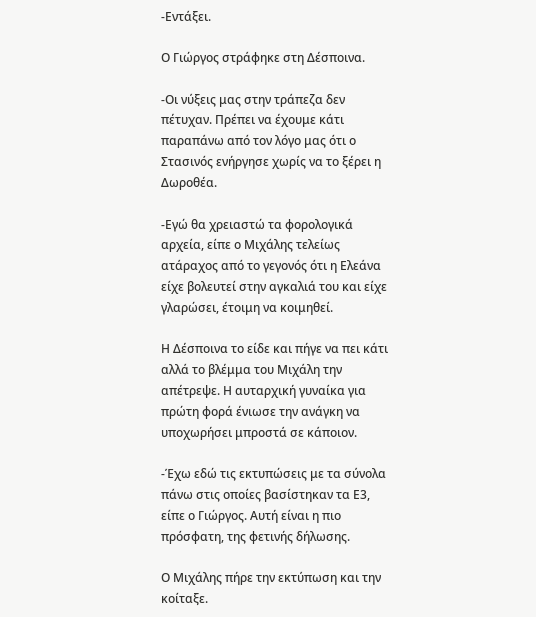-Εντάξει.

Ο Γιώργος στράφηκε στη Δέσποινα.

-Οι νύξεις μας στην τράπεζα δεν πέτυχαν. Πρέπει να έχουμε κάτι παραπάνω από τον λόγο μας ότι ο Στασινός ενήργησε χωρίς να το ξέρει η Δωροθέα.

-Εγώ θα χρειαστώ τα φορολογικά αρχεία, είπε ο Μιχάλης τελείως ατάραχος από το γεγονός ότι η Ελεάνα είχε βολευτεί στην αγκαλιά του και είχε γλαρώσει, έτοιμη να κοιμηθεί.

Η Δέσποινα το είδε και πήγε να πει κάτι αλλά το βλέμμα του Μιχάλη την απέτρεψε. Η αυταρχική γυναίκα για πρώτη φορά ένιωσε την ανάγκη να υποχωρήσει μπροστά σε κάποιον.

-Έχω εδώ τις εκτυπώσεις με τα σύνολα πάνω στις οποίες βασίστηκαν τα Ε3, είπε ο Γιώργος. Αυτή είναι η πιο πρόσφατη, της φετινής δήλωσης.

Ο Μιχάλης πήρε την εκτύπωση και την κοίταξε.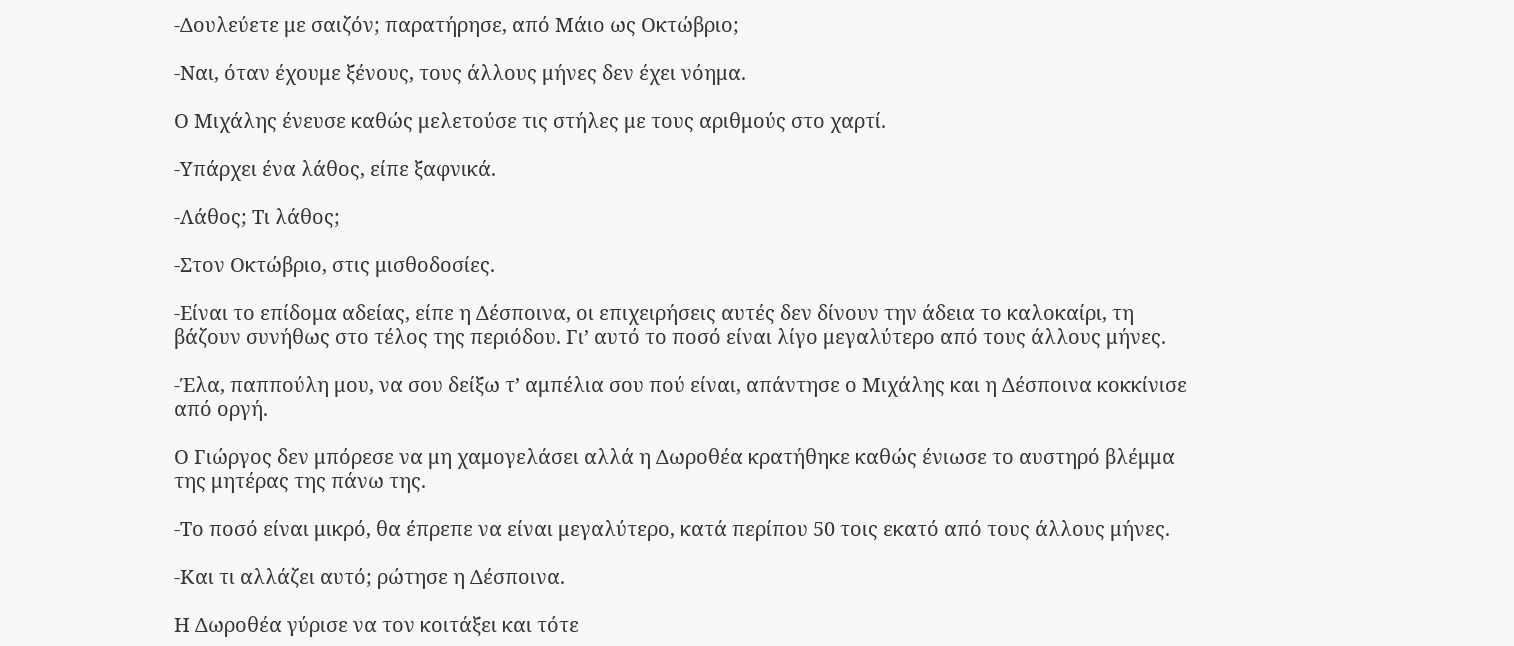-Δουλεύετε με σαιζόν; παρατήρησε, από Μάιο ως Οκτώβριο;

-Ναι, όταν έχουμε ξένους, τους άλλους μήνες δεν έχει νόημα.

Ο Μιχάλης ένευσε καθώς μελετούσε τις στήλες με τους αριθμούς στο χαρτί.

-Υπάρχει ένα λάθος, είπε ξαφνικά.

-Λάθος; Τι λάθος;

-Στον Οκτώβριο, στις μισθοδοσίες.

-Είναι το επίδομα αδείας, είπε η Δέσποινα, οι επιχειρήσεις αυτές δεν δίνουν την άδεια το καλοκαίρι, τη βάζουν συνήθως στο τέλος της περιόδου. Γι’ αυτό το ποσό είναι λίγο μεγαλύτερο από τους άλλους μήνες.

-Έλα, παππούλη μου, να σου δείξω τ’ αμπέλια σου πού είναι, απάντησε ο Μιχάλης και η Δέσποινα κοκκίνισε από οργή.

Ο Γιώργος δεν μπόρεσε να μη χαμογελάσει αλλά η Δωροθέα κρατήθηκε καθώς ένιωσε το αυστηρό βλέμμα της μητέρας της πάνω της.

-Το ποσό είναι μικρό, θα έπρεπε να είναι μεγαλύτερο, κατά περίπου 50 τοις εκατό από τους άλλους μήνες.

-Και τι αλλάζει αυτό; ρώτησε η Δέσποινα.

Η Δωροθέα γύρισε να τον κοιτάξει και τότε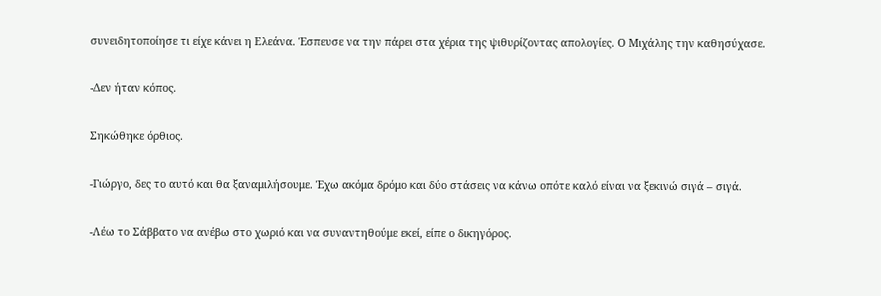συνειδητοποίησε τι είχε κάνει η Ελεάνα. Έσπευσε να την πάρει στα χέρια της ψιθυρίζοντας απολογίες. Ο Μιχάλης την καθησύχασε.

-Δεν ήταν κόπος.

Σηκώθηκε όρθιος.

-Γιώργο, δες το αυτό και θα ξαναμιλήσουμε. Έχω ακόμα δρόμο και δύο στάσεις να κάνω οπότε καλό είναι να ξεκινώ σιγά – σιγά.

-Λέω το Σάββατο να ανέβω στο χωριό και να συναντηθούμε εκεί, είπε ο δικηγόρος.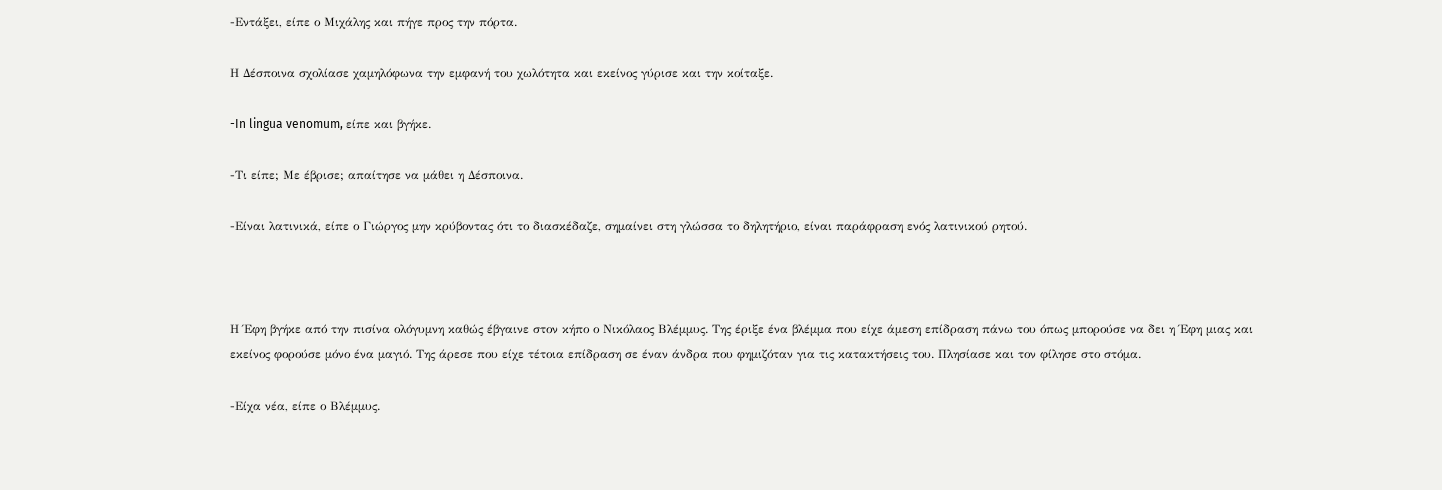-Εντάξει, είπε ο Μιχάλης και πήγε προς την πόρτα.

Η Δέσποινα σχολίασε χαμηλόφωνα την εμφανή του χωλότητα και εκείνος γύρισε και την κοίταξε.

-In lingua venomum, είπε και βγήκε.

-Τι είπε; Με έβρισε; απαίτησε να μάθει η Δέσποινα.

-Είναι λατινικά, είπε ο Γιώργος μην κρύβοντας ότι το διασκέδαζε, σημαίνει στη γλώσσα το δηλητήριο, είναι παράφραση ενός λατινικού ρητού.



Η Έφη βγήκε από την πισίνα ολόγυμνη καθώς έβγαινε στον κήπο ο Νικόλαος Βλέμμυς. Της έριξε ένα βλέμμα που είχε άμεση επίδραση πάνω του όπως μπορούσε να δει η Έφη μιας και εκείνος φορούσε μόνο ένα μαγιό. Της άρεσε που είχε τέτοια επίδραση σε έναν άνδρα που φημιζόταν για τις κατακτήσεις του. Πλησίασε και τον φίλησε στο στόμα.

-Είχα νέα, είπε ο Βλέμμυς.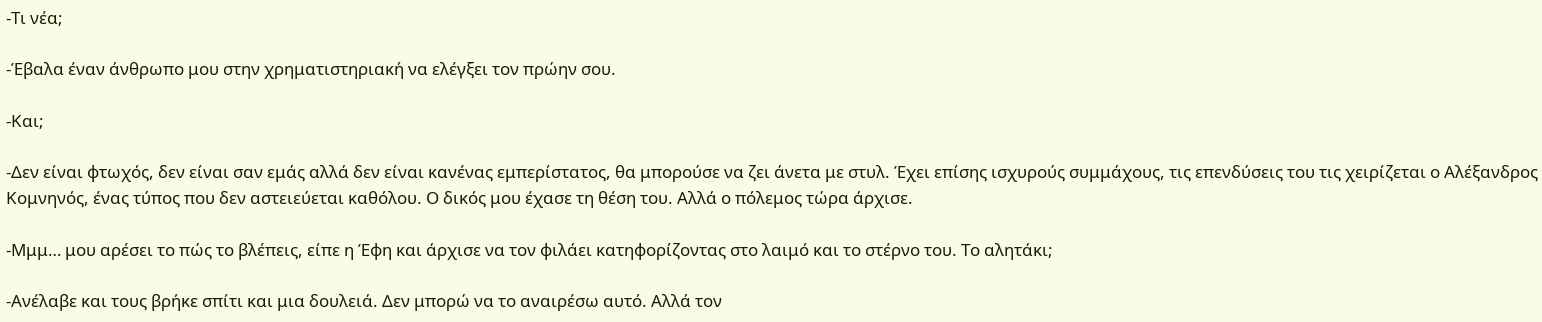-Τι νέα;

-Έβαλα έναν άνθρωπο μου στην χρηματιστηριακή να ελέγξει τον πρώην σου.

-Και;

-Δεν είναι φτωχός, δεν είναι σαν εμάς αλλά δεν είναι κανένας εμπερίστατος, θα μπορούσε να ζει άνετα με στυλ. Έχει επίσης ισχυρούς συμμάχους, τις επενδύσεις του τις χειρίζεται ο Αλέξανδρος Κομνηνός, ένας τύπος που δεν αστειεύεται καθόλου. Ο δικός μου έχασε τη θέση του. Αλλά ο πόλεμος τώρα άρχισε.

-Μμμ… μου αρέσει το πώς το βλέπεις, είπε η Έφη και άρχισε να τον φιλάει κατηφορίζοντας στο λαιμό και το στέρνο του. Το αλητάκι;

-Ανέλαβε και τους βρήκε σπίτι και μια δουλειά. Δεν μπορώ να το αναιρέσω αυτό. Αλλά τον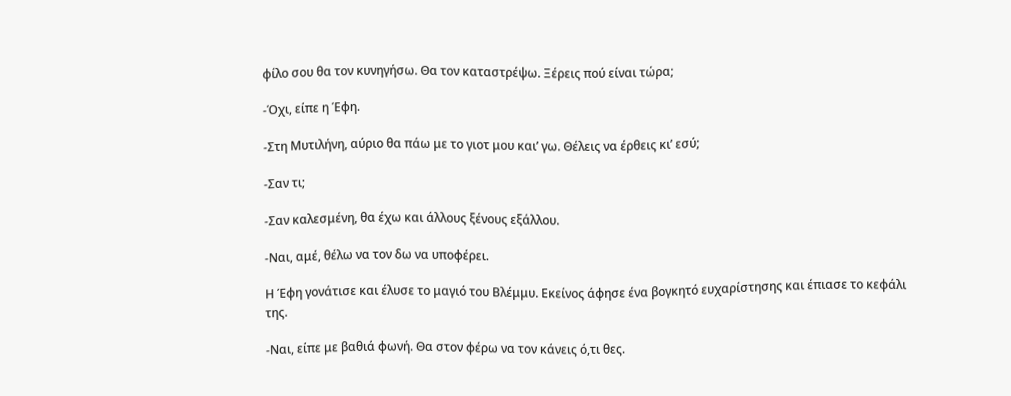φίλο σου θα τον κυνηγήσω. Θα τον καταστρέψω. Ξέρεις πού είναι τώρα;

-Όχι, είπε η Έφη.

-Στη Μυτιλήνη, αύριο θα πάω με το γιοτ μου και’ γω. Θέλεις να έρθεις κι’ εσύ;

-Σαν τι;

-Σαν καλεσμένη, θα έχω και άλλους ξένους εξάλλου.

-Ναι, αμέ, θέλω να τον δω να υποφέρει.

Η Έφη γονάτισε και έλυσε το μαγιό του Βλέμμυ. Εκείνος άφησε ένα βογκητό ευχαρίστησης και έπιασε το κεφάλι της.

-Ναι, είπε με βαθιά φωνή. Θα στον φέρω να τον κάνεις ό,τι θες.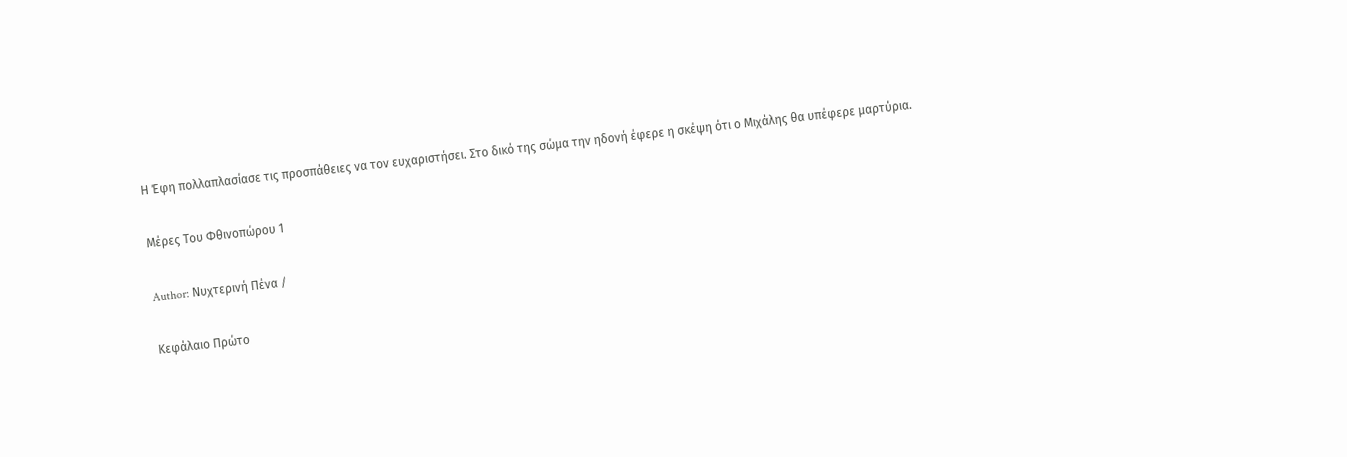Η Έφη πολλαπλασίασε τις προσπάθειες να τον ευχαριστήσει. Στο δικό της σώμα την ηδονή έφερε η σκέψη ότι ο Μιχάλης θα υπέφερε μαρτύρια.

Μέρες Του Φθινοπώρου 1

Author: Νυχτερινή Πένα /

Κεφάλαιο Πρώτο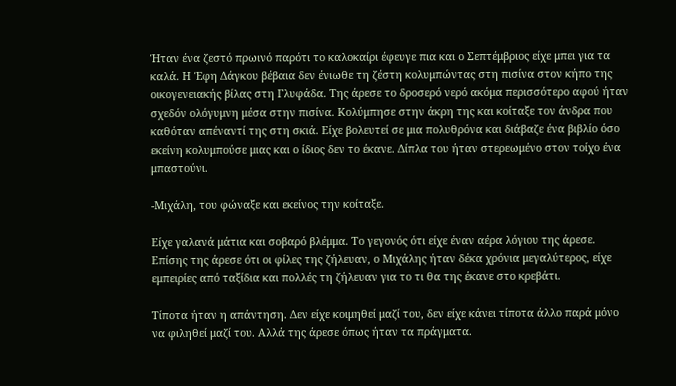Ήταν ένα ζεστό πρωινό παρότι το καλοκαίρι έφευγε πια και ο Σεπτέμβριος είχε μπει για τα καλά. Η Έφη Δάγκου βέβαια δεν ένιωθε τη ζέστη κολυμπώντας στη πισίνα στον κήπο της οικογενειακής βίλας στη Γλυφάδα. Της άρεσε το δροσερό νερό ακόμα περισσότερο αφού ήταν σχεδόν ολόγυμνη μέσα στην πισίνα. Κολύμπησε στην άκρη της και κοίταξε τον άνδρα που καθόταν απέναντί της στη σκιά. Είχε βολευτεί σε μια πολυθρόνα και διάβαζε ένα βιβλίο όσο εκείνη κολυμπούσε μιας και ο ίδιος δεν το έκανε. Δίπλα του ήταν στερεωμένο στον τοίχο ένα μπαστούνι.

-Μιχάλη, του φώναξε και εκείνος την κοίταξε.

Είχε γαλανά μάτια και σοβαρό βλέμμα. Το γεγονός ότι είχε έναν αέρα λόγιου της άρεσε. Επίσης της άρεσε ότι οι φίλες της ζήλευαν, ο Μιχάλης ήταν δέκα χρόνια μεγαλύτερος, είχε εμπειρίες από ταξίδια και πολλές τη ζήλευαν για το τι θα της έκανε στο κρεβάτι.

Τίποτα ήταν η απάντηση. Δεν είχε κοιμηθεί μαζί του, δεν είχε κάνει τίποτα άλλο παρά μόνο να φιληθεί μαζί του. Αλλά της άρεσε όπως ήταν τα πράγματα.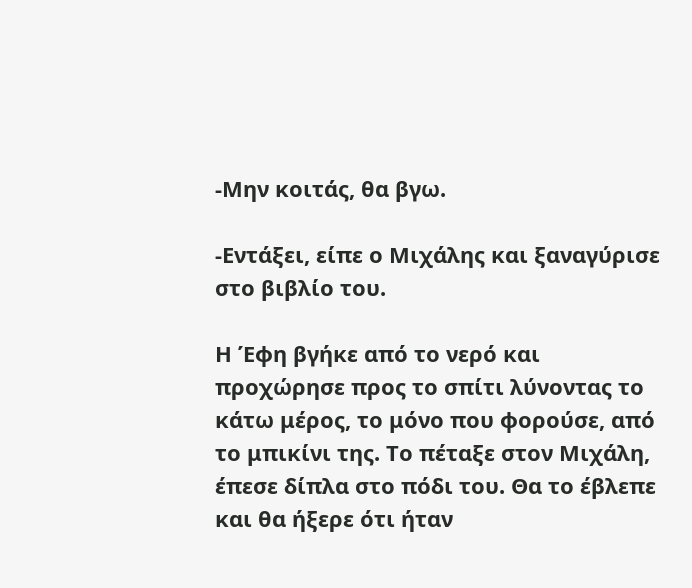-Μην κοιτάς, θα βγω.

-Εντάξει, είπε ο Μιχάλης και ξαναγύρισε στο βιβλίο του.

Η Έφη βγήκε από το νερό και προχώρησε προς το σπίτι λύνοντας το κάτω μέρος, το μόνο που φορούσε, από το μπικίνι της. Το πέταξε στον Μιχάλη, έπεσε δίπλα στο πόδι του. Θα το έβλεπε και θα ήξερε ότι ήταν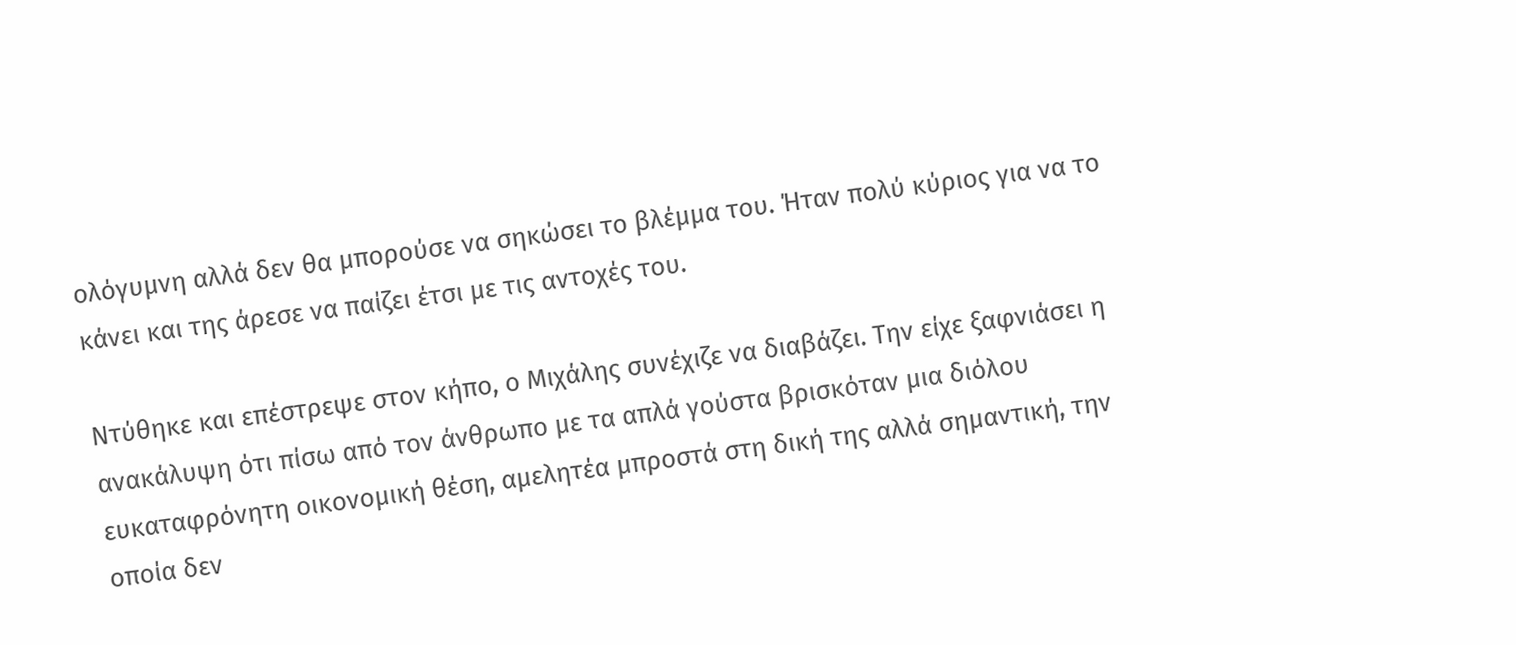ολόγυμνη αλλά δεν θα μπορούσε να σηκώσει το βλέμμα του. Ήταν πολύ κύριος για να το κάνει και της άρεσε να παίζει έτσι με τις αντοχές του.

Ντύθηκε και επέστρεψε στον κήπο, ο Μιχάλης συνέχιζε να διαβάζει. Την είχε ξαφνιάσει η ανακάλυψη ότι πίσω από τον άνθρωπο με τα απλά γούστα βρισκόταν μια διόλου ευκαταφρόνητη οικονομική θέση, αμελητέα μπροστά στη δική της αλλά σημαντική, την οποία δεν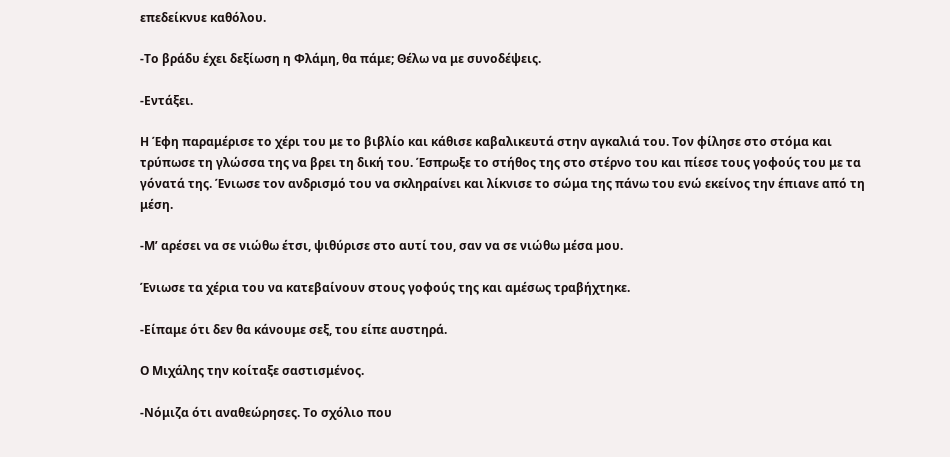επεδείκνυε καθόλου.

-Το βράδυ έχει δεξίωση η Φλάμη, θα πάμε; Θέλω να με συνοδέψεις.

-Εντάξει.

Η Έφη παραμέρισε το χέρι του με το βιβλίο και κάθισε καβαλικευτά στην αγκαλιά του. Τον φίλησε στο στόμα και τρύπωσε τη γλώσσα της να βρει τη δική του. Έσπρωξε το στήθος της στο στέρνο του και πίεσε τους γοφούς του με τα γόνατά της. Ένιωσε τον ανδρισμό του να σκληραίνει και λίκνισε το σώμα της πάνω του ενώ εκείνος την έπιανε από τη μέση.

-Μ’ αρέσει να σε νιώθω έτσι, ψιθύρισε στο αυτί του, σαν να σε νιώθω μέσα μου.

Ένιωσε τα χέρια του να κατεβαίνουν στους γοφούς της και αμέσως τραβήχτηκε.

-Είπαμε ότι δεν θα κάνουμε σεξ, του είπε αυστηρά.

Ο Μιχάλης την κοίταξε σαστισμένος.

-Νόμιζα ότι αναθεώρησες. Το σχόλιο που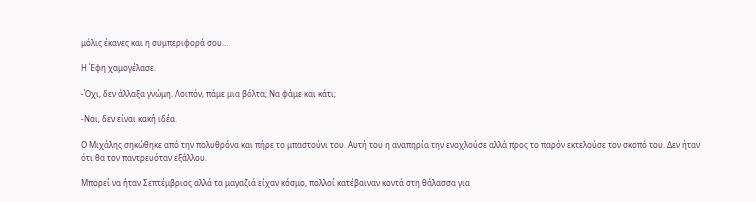μόλις έκανες και η συμπεριφορά σου…

Η Έφη χαμογέλασε.

-Όχι, δεν άλλαξα γνώμη. Λοιπόν, πάμε μια βόλτα; Να φάμε και κάτι;

-Ναι, δεν είναι κακή ιδέα.

Ο Μιχάλης σηκώθηκε από την πολυθρόνα και πήρε το μπαστούνι του. Αυτή του η αναπηρία την ενοχλούσε αλλά προς το παρόν εκτελούσε τον σκοπό του. Δεν ήταν ότι θα τον παντρευόταν εξάλλου.

Μπορεί να ήταν Σεπτέμβριος αλλά τα μαγαζιά είχαν κόσμο, πολλοί κατέβαιναν κοντά στη θάλασσα για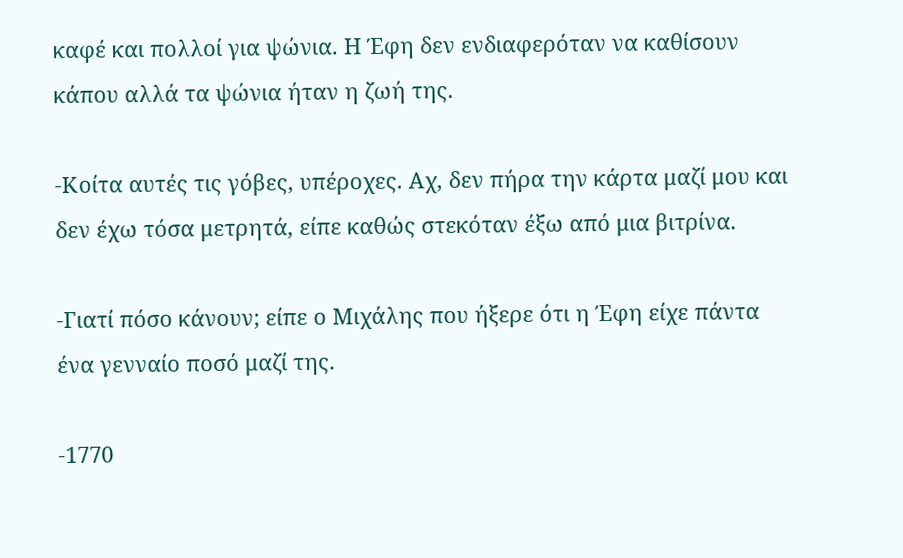καφέ και πολλοί για ψώνια. Η Έφη δεν ενδιαφερόταν να καθίσουν κάπου αλλά τα ψώνια ήταν η ζωή της.

-Κοίτα αυτές τις γόβες, υπέροχες. Αχ, δεν πήρα την κάρτα μαζί μου και δεν έχω τόσα μετρητά, είπε καθώς στεκόταν έξω από μια βιτρίνα.

-Γιατί πόσο κάνουν; είπε ο Μιχάλης που ήξερε ότι η Έφη είχε πάντα ένα γενναίο ποσό μαζί της.

-1770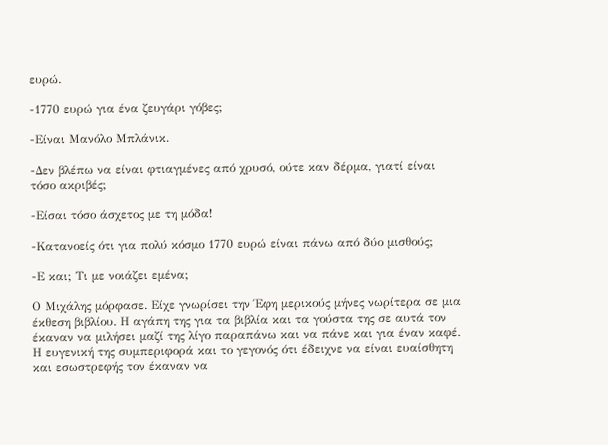ευρώ.

-1770 ευρώ για ένα ζευγάρι γόβες;

-Είναι Μανόλο Μπλάνικ.

-Δεν βλέπω να είναι φτιαγμένες από χρυσό, ούτε καν δέρμα, γιατί είναι τόσο ακριβές;

-Είσαι τόσο άσχετος με τη μόδα!

-Κατανοείς ότι για πολύ κόσμο 1770 ευρώ είναι πάνω από δύο μισθούς;

-Ε και; Τι με νοιάζει εμένα;

Ο Μιχάλης μόρφασε. Είχε γνωρίσει την Έφη μερικούς μήνες νωρίτερα σε μια έκθεση βιβλίου. Η αγάπη της για τα βιβλία και τα γούστα της σε αυτά τον έκαναν να μιλήσει μαζί της λίγο παραπάνω και να πάνε και για έναν καφέ. Η ευγενική της συμπεριφορά και το γεγονός ότι έδειχνε να είναι ευαίσθητη και εσωστρεφής τον έκαναν να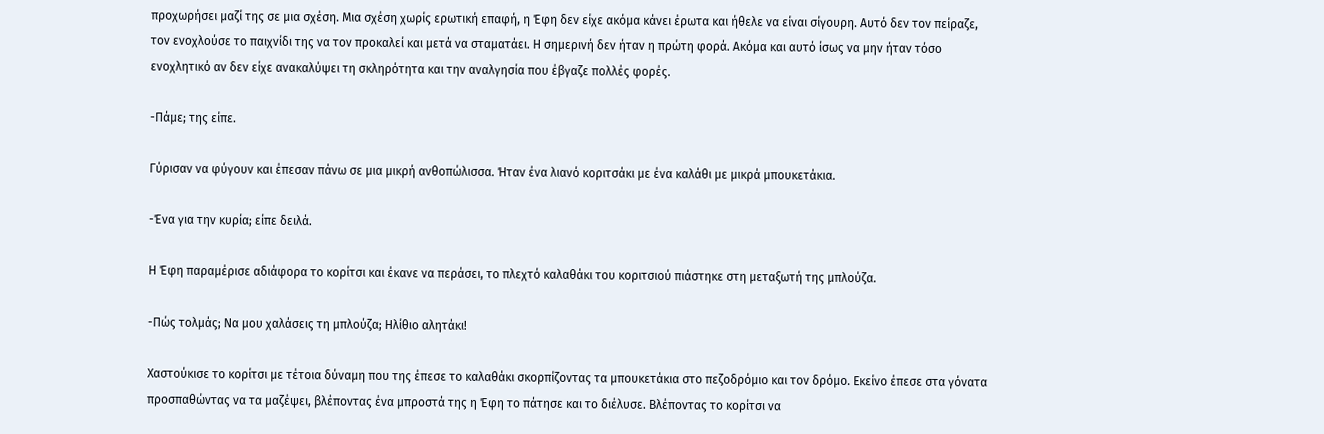προχωρήσει μαζί της σε μια σχέση. Μια σχέση χωρίς ερωτική επαφή, η Έφη δεν είχε ακόμα κάνει έρωτα και ήθελε να είναι σίγουρη. Αυτό δεν τον πείραζε, τον ενοχλούσε το παιχνίδι της να τον προκαλεί και μετά να σταματάει. Η σημερινή δεν ήταν η πρώτη φορά. Ακόμα και αυτό ίσως να μην ήταν τόσο ενοχλητικό αν δεν είχε ανακαλύψει τη σκληρότητα και την αναλγησία που έβγαζε πολλές φορές.

-Πάμε; της είπε.

Γύρισαν να φύγουν και έπεσαν πάνω σε μια μικρή ανθοπώλισσα. Ήταν ένα λιανό κοριτσάκι με ένα καλάθι με μικρά μπουκετάκια.

-Ένα για την κυρία; είπε δειλά.

Η Έφη παραμέρισε αδιάφορα το κορίτσι και έκανε να περάσει, το πλεχτό καλαθάκι του κοριτσιού πιάστηκε στη μεταξωτή της μπλούζα.

-Πώς τολμάς; Να μου χαλάσεις τη μπλούζα; Ηλίθιο αλητάκι!

Χαστούκισε το κορίτσι με τέτοια δύναμη που της έπεσε το καλαθάκι σκορπίζοντας τα μπουκετάκια στο πεζοδρόμιο και τον δρόμο. Εκείνο έπεσε στα γόνατα προσπαθώντας να τα μαζέψει, βλέποντας ένα μπροστά της η Έφη το πάτησε και το διέλυσε. Βλέποντας το κορίτσι να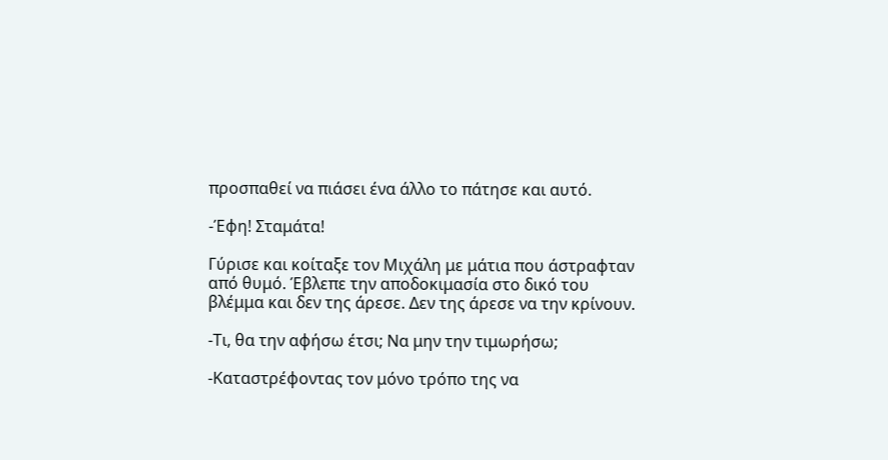προσπαθεί να πιάσει ένα άλλο το πάτησε και αυτό.

-Έφη! Σταμάτα!

Γύρισε και κοίταξε τον Μιχάλη με μάτια που άστραφταν από θυμό. Έβλεπε την αποδοκιμασία στο δικό του βλέμμα και δεν της άρεσε. Δεν της άρεσε να την κρίνουν.

-Τι, θα την αφήσω έτσι; Να μην την τιμωρήσω;

-Καταστρέφοντας τον μόνο τρόπο της να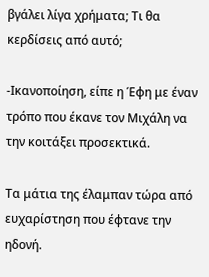βγάλει λίγα χρήματα; Τι θα κερδίσεις από αυτό;

-Ικανοποίηση, είπε η Έφη με έναν τρόπο που έκανε τον Μιχάλη να την κοιτάξει προσεκτικά.

Τα μάτια της έλαμπαν τώρα από ευχαρίστηση που έφτανε την ηδονή.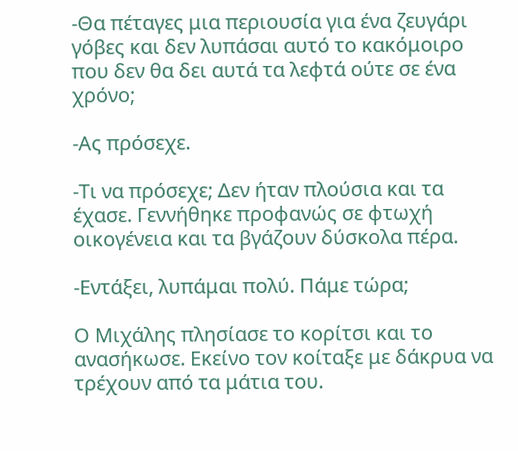-Θα πέταγες μια περιουσία για ένα ζευγάρι γόβες και δεν λυπάσαι αυτό το κακόμοιρο που δεν θα δει αυτά τα λεφτά ούτε σε ένα χρόνο;

-Ας πρόσεχε.

-Τι να πρόσεχε; Δεν ήταν πλούσια και τα έχασε. Γεννήθηκε προφανώς σε φτωχή οικογένεια και τα βγάζουν δύσκολα πέρα.

-Εντάξει, λυπάμαι πολύ. Πάμε τώρα;

Ο Μιχάλης πλησίασε το κορίτσι και το ανασήκωσε. Εκείνο τον κοίταξε με δάκρυα να τρέχουν από τα μάτια του.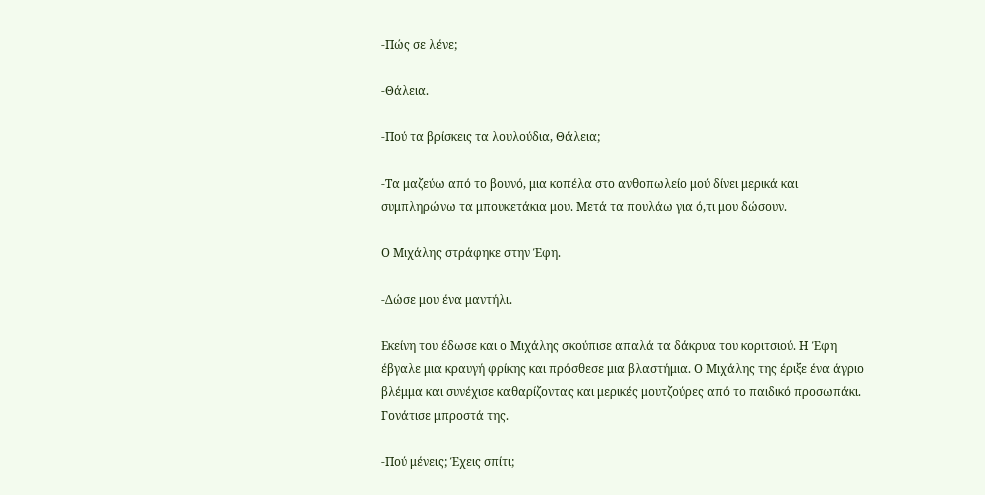-Πώς σε λένε;

-Θάλεια.

-Πού τα βρίσκεις τα λουλούδια, Θάλεια;

-Τα μαζεύω από το βουνό, μια κοπέλα στο ανθοπωλείο μού δίνει μερικά και συμπληρώνω τα μπουκετάκια μου. Μετά τα πουλάω για ό,τι μου δώσουν.

Ο Μιχάλης στράφηκε στην Έφη.

-Δώσε μου ένα μαντήλι.

Εκείνη του έδωσε και ο Μιχάλης σκούπισε απαλά τα δάκρυα του κοριτσιού. Η Έφη έβγαλε μια κραυγή φρίκης και πρόσθεσε μια βλαστήμια. Ο Μιχάλης της έριξε ένα άγριο βλέμμα και συνέχισε καθαρίζοντας και μερικές μουτζούρες από το παιδικό προσωπάκι. Γονάτισε μπροστά της.

-Πού μένεις; Έχεις σπίτι;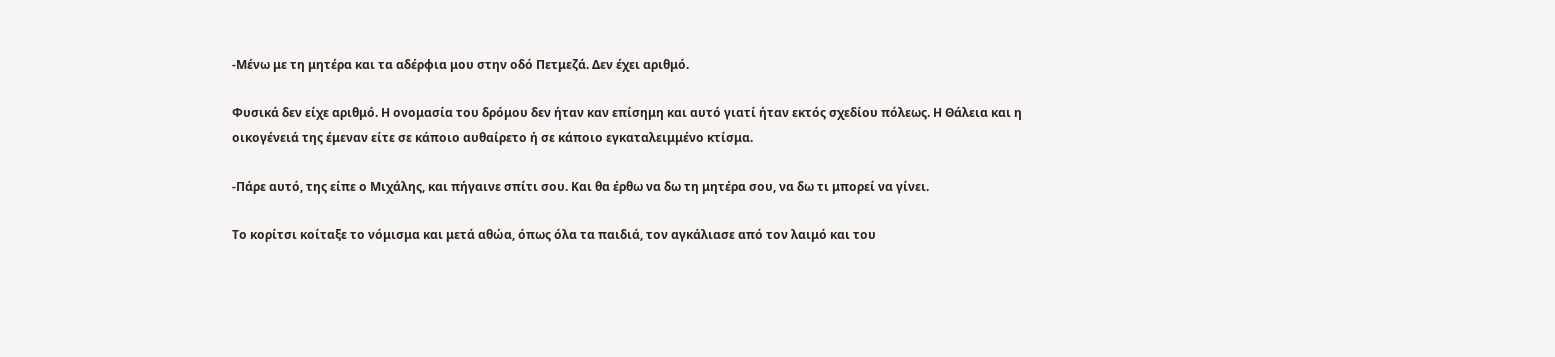-Μένω με τη μητέρα και τα αδέρφια μου στην οδό Πετμεζά. Δεν έχει αριθμό.

Φυσικά δεν είχε αριθμό. Η ονομασία του δρόμου δεν ήταν καν επίσημη και αυτό γιατί ήταν εκτός σχεδίου πόλεως. Η Θάλεια και η οικογένειά της έμεναν είτε σε κάποιο αυθαίρετο ή σε κάποιο εγκαταλειμμένο κτίσμα.

-Πάρε αυτό, της είπε ο Μιχάλης, και πήγαινε σπίτι σου. Και θα έρθω να δω τη μητέρα σου, να δω τι μπορεί να γίνει.

Το κορίτσι κοίταξε το νόμισμα και μετά αθώα, όπως όλα τα παιδιά, τον αγκάλιασε από τον λαιμό και του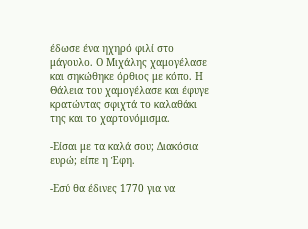έδωσε ένα ηχηρό φιλί στο μάγουλο. Ο Μιχάλης χαμογέλασε και σηκώθηκε όρθιος με κόπο. Η Θάλεια του χαμογέλασε και έφυγε κρατώντας σφιχτά το καλαθάκι της και το χαρτονόμισμα.

-Είσαι με τα καλά σου; Διακόσια ευρώ; είπε η Έφη.

-Εσύ θα έδινες 1770 για να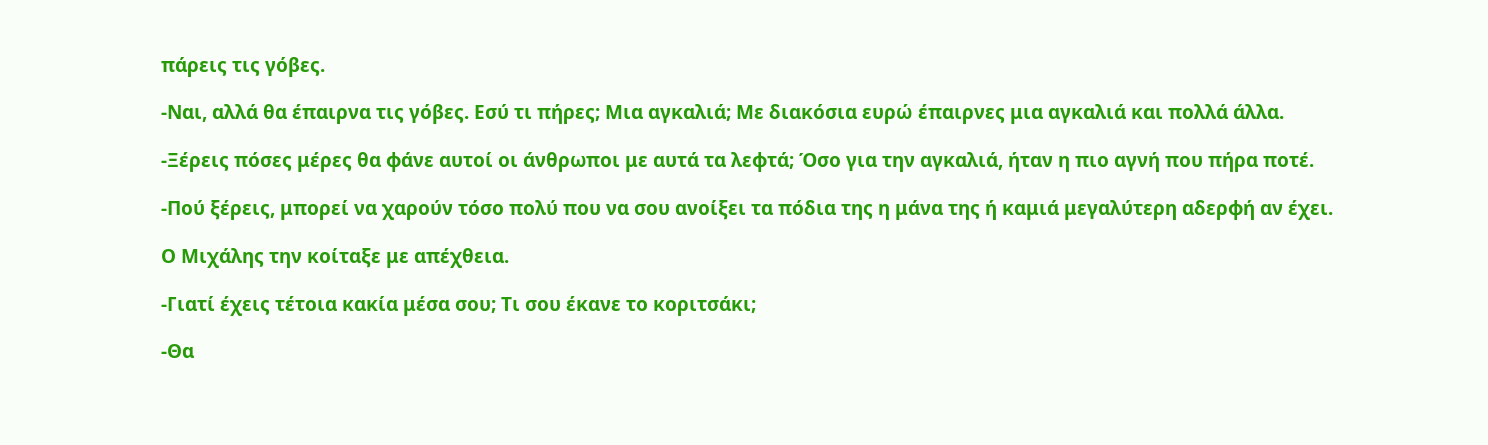πάρεις τις γόβες.

-Ναι, αλλά θα έπαιρνα τις γόβες. Εσύ τι πήρες; Μια αγκαλιά; Με διακόσια ευρώ έπαιρνες μια αγκαλιά και πολλά άλλα.

-Ξέρεις πόσες μέρες θα φάνε αυτοί οι άνθρωποι με αυτά τα λεφτά; Όσο για την αγκαλιά, ήταν η πιο αγνή που πήρα ποτέ.

-Πού ξέρεις, μπορεί να χαρούν τόσο πολύ που να σου ανοίξει τα πόδια της η μάνα της ή καμιά μεγαλύτερη αδερφή αν έχει.

Ο Μιχάλης την κοίταξε με απέχθεια.

-Γιατί έχεις τέτοια κακία μέσα σου; Τι σου έκανε το κοριτσάκι;

-Θα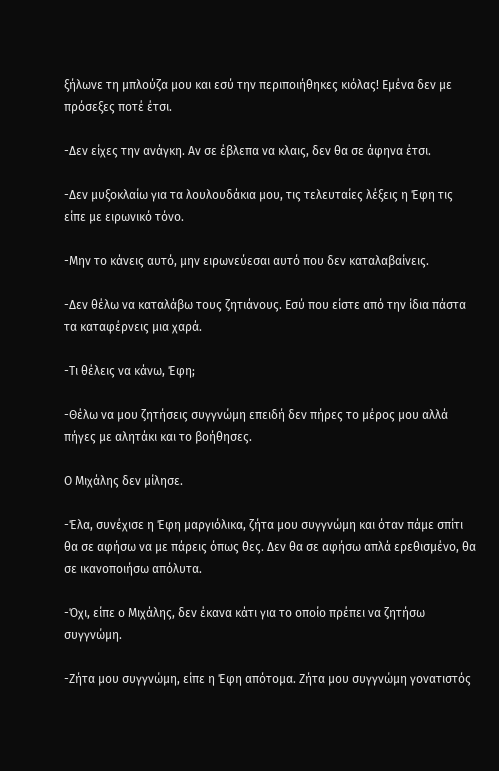ξήλωνε τη μπλούζα μου και εσύ την περιποιήθηκες κιόλας! Εμένα δεν με πρόσεξες ποτέ έτσι.

-Δεν είχες την ανάγκη. Αν σε έβλεπα να κλαις, δεν θα σε άφηνα έτσι.

-Δεν μυξοκλαίω για τα λουλουδάκια μου, τις τελευταίες λέξεις η Έφη τις είπε με ειρωνικό τόνο.

-Μην το κάνεις αυτό, μην ειρωνεύεσαι αυτό που δεν καταλαβαίνεις.

-Δεν θέλω να καταλάβω τους ζητιάνους. Εσύ που είστε από την ίδια πάστα τα καταφέρνεις μια χαρά.

-Τι θέλεις να κάνω, Έφη;

-Θέλω να μου ζητήσεις συγγνώμη επειδή δεν πήρες το μέρος μου αλλά πήγες με αλητάκι και το βοήθησες.

Ο Μιχάλης δεν μίλησε.

-Έλα, συνέχισε η Έφη μαργιόλικα, ζήτα μου συγγνώμη και όταν πάμε σπίτι θα σε αφήσω να με πάρεις όπως θες. Δεν θα σε αφήσω απλά ερεθισμένο, θα σε ικανοποιήσω απόλυτα.

-Όχι, είπε ο Μιχάλης, δεν έκανα κάτι για το οποίο πρέπει να ζητήσω συγγνώμη.

-Ζήτα μου συγγνώμη, είπε η Έφη απότομα. Ζήτα μου συγγνώμη γονατιστός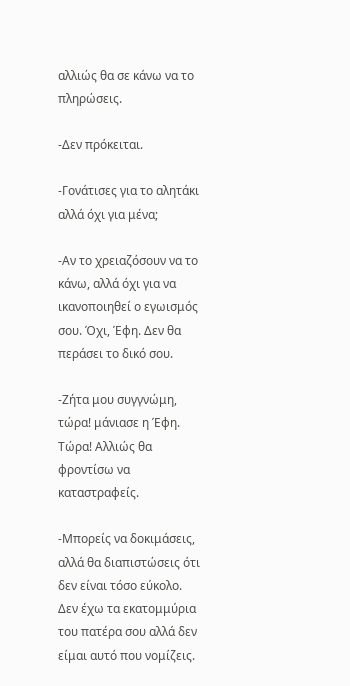αλλιώς θα σε κάνω να το πληρώσεις.

-Δεν πρόκειται.

-Γονάτισες για το αλητάκι αλλά όχι για μένα;

-Αν το χρειαζόσουν να το κάνω, αλλά όχι για να ικανοποιηθεί ο εγωισμός σου. Όχι, Έφη. Δεν θα περάσει το δικό σου.

-Ζήτα μου συγγνώμη, τώρα! μάνιασε η Έφη. Τώρα! Αλλιώς θα φροντίσω να καταστραφείς.

-Μπορείς να δοκιμάσεις, αλλά θα διαπιστώσεις ότι δεν είναι τόσο εύκολο. Δεν έχω τα εκατομμύρια του πατέρα σου αλλά δεν είμαι αυτό που νομίζεις.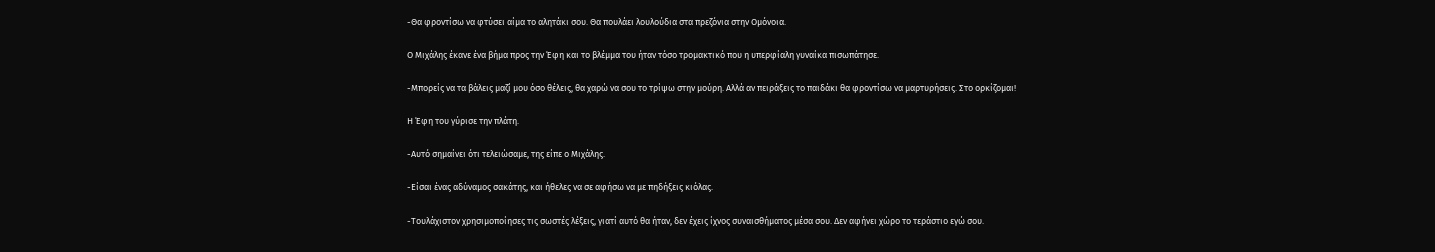-Θα φροντίσω να φτύσει αίμα το αλητάκι σου. Θα πουλάει λουλούδια στα πρεζόνια στην Ομόνοια.

Ο Μιχάλης έκανε ένα βήμα προς την Έφη και το βλέμμα του ήταν τόσο τρομακτικό που η υπερφίαλη γυναίκα πισωπάτησε.

-Μπορείς να τα βάλεις μαζί μου όσο θέλεις, θα χαρώ να σου το τρίψω στην μούρη. Αλλά αν πειράξεις το παιδάκι θα φροντίσω να μαρτυρήσεις. Στο ορκίζομαι!

Η Έφη του γύρισε την πλάτη.

-Αυτό σημαίνει ότι τελειώσαμε, της είπε ο Μιχάλης.

-Είσαι ένας αδύναμος σακάτης, και ήθελες να σε αφήσω να με πηδήξεις κιόλας.

-Τουλάχιστον χρησιμοποίησες τις σωστές λέξεις, γιατί αυτό θα ήταν, δεν έχεις ίχνος συναισθήματος μέσα σου. Δεν αφήνει χώρο το τεράστιο εγώ σου.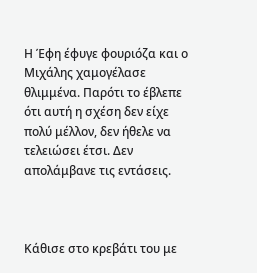Η Έφη έφυγε φουριόζα και ο Μιχάλης χαμογέλασε θλιμμένα. Παρότι το έβλεπε ότι αυτή η σχέση δεν είχε πολύ μέλλον, δεν ήθελε να τελειώσει έτσι. Δεν απολάμβανε τις εντάσεις.



Κάθισε στο κρεβάτι του με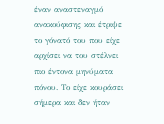έναν αναστεναγμό ανακούφισης και έτριψε το γόνατό του που είχε αρχίσει να του στέλνει πιο έντονα μηνύματα πόνου. Το είχε κουράσει σήμερα και δεν ήταν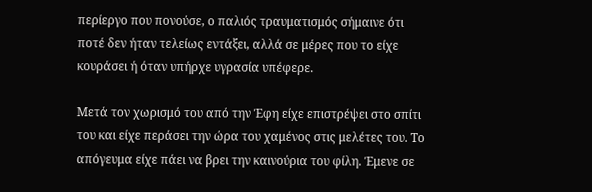περίεργο που πονούσε, ο παλιός τραυματισμός σήμαινε ότι ποτέ δεν ήταν τελείως εντάξει, αλλά σε μέρες που το είχε κουράσει ή όταν υπήρχε υγρασία υπέφερε.

Μετά τον χωρισμό του από την Έφη είχε επιστρέψει στο σπίτι του και είχε περάσει την ώρα του χαμένος στις μελέτες του. Το απόγευμα είχε πάει να βρει την καινούρια του φίλη. Έμενε σε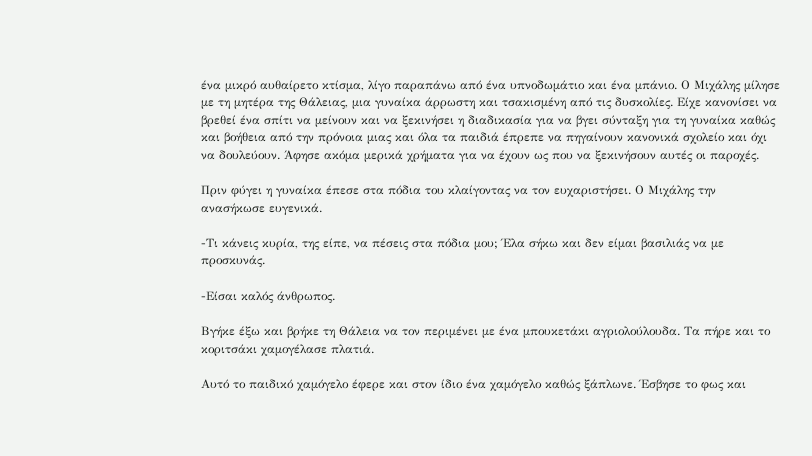ένα μικρό αυθαίρετο κτίσμα, λίγο παραπάνω από ένα υπνοδωμάτιο και ένα μπάνιο. Ο Μιχάλης μίλησε με τη μητέρα της Θάλειας, μια γυναίκα άρρωστη και τσακισμένη από τις δυσκολίες. Είχε κανονίσει να βρεθεί ένα σπίτι να μείνουν και να ξεκινήσει η διαδικασία για να βγει σύνταξη για τη γυναίκα καθώς και βοήθεια από την πρόνοια μιας και όλα τα παιδιά έπρεπε να πηγαίνουν κανονικά σχολείο και όχι να δουλεύουν. Άφησε ακόμα μερικά χρήματα για να έχουν ως που να ξεκινήσουν αυτές οι παροχές.

Πριν φύγει η γυναίκα έπεσε στα πόδια του κλαίγοντας να τον ευχαριστήσει. Ο Μιχάλης την ανασήκωσε ευγενικά.

-Τι κάνεις κυρία, της είπε, να πέσεις στα πόδια μου; Έλα σήκω και δεν είμαι βασιλιάς να με προσκυνάς.

-Είσαι καλός άνθρωπος.

Βγήκε έξω και βρήκε τη Θάλεια να τον περιμένει με ένα μπουκετάκι αγριολούλουδα. Τα πήρε και το κοριτσάκι χαμογέλασε πλατιά.

Αυτό το παιδικό χαμόγελο έφερε και στον ίδιο ένα χαμόγελο καθώς ξάπλωνε. Έσβησε το φως και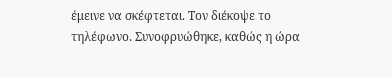έμεινε να σκέφτεται. Τον διέκοψε το τηλέφωνο. Συνοφρυώθηκε, καθώς η ώρα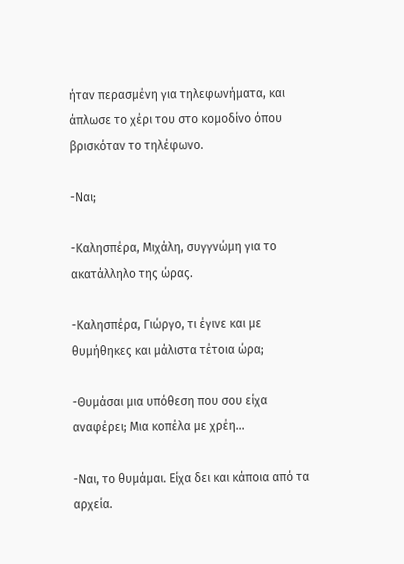ήταν περασμένη για τηλεφωνήματα, και άπλωσε το χέρι του στο κομοδίνο όπου βρισκόταν το τηλέφωνο.

-Ναι;

-Καλησπέρα, Μιχάλη, συγγνώμη για το ακατάλληλο της ώρας.

-Καλησπέρα, Γιώργο, τι έγινε και με θυμήθηκες και μάλιστα τέτοια ώρα;

-Θυμάσαι μια υπόθεση που σου είχα αναφέρει; Μια κοπέλα με χρέη…

-Ναι, το θυμάμαι. Είχα δει και κάποια από τα αρχεία.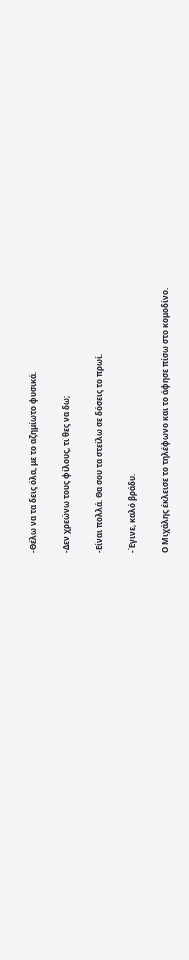-Θέλω να τα δεις όλα, με το αζημίωτο φυσικά.

-Δεν χρεώνω τους φίλους, τι θες να δω;

-Είναι πολλά. Θα σου τα στείλω σε δόσεις το πρωί.

-Έγινε, καλό βράδυ.

Ο Μιχάλης έκλεισε το τηλέφωνο και το άφησε πίσω στο κομοδίνο.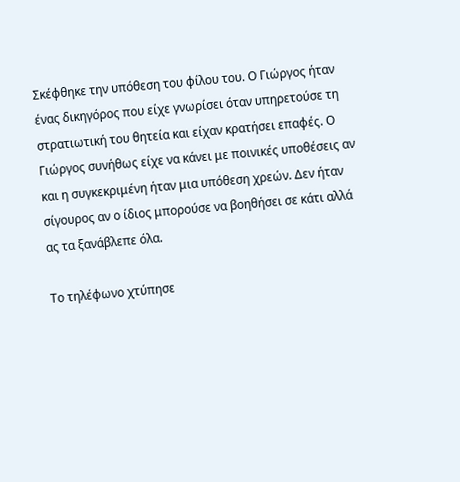Σκέφθηκε την υπόθεση του φίλου του. Ο Γιώργος ήταν ένας δικηγόρος που είχε γνωρίσει όταν υπηρετούσε τη στρατιωτική του θητεία και είχαν κρατήσει επαφές. Ο Γιώργος συνήθως είχε να κάνει με ποινικές υποθέσεις αν και η συγκεκριμένη ήταν μια υπόθεση χρεών. Δεν ήταν σίγουρος αν ο ίδιος μπορούσε να βοηθήσει σε κάτι αλλά ας τα ξανάβλεπε όλα.

Το τηλέφωνο χτύπησε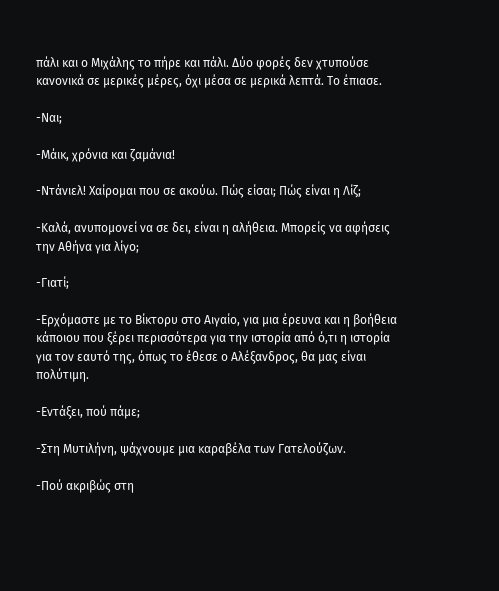πάλι και ο Μιχάλης το πήρε και πάλι. Δύο φορές δεν χτυπούσε κανονικά σε μερικές μέρες, όχι μέσα σε μερικά λεπτά. Το έπιασε.

-Ναι;

-Μάικ, χρόνια και ζαμάνια!

-Ντάνιελ! Χαίρομαι που σε ακούω. Πώς είσαι; Πώς είναι η Λίζ;

-Καλά, ανυπομονεί να σε δει, είναι η αλήθεια. Μπορείς να αφήσεις την Αθήνα για λίγο;

-Γιατί;

-Ερχόμαστε με το Βίκτορυ στο Αιγαίο, για μια έρευνα και η βοήθεια κάποιου που ξέρει περισσότερα για την ιστορία από ό,τι η ιστορία για τον εαυτό της, όπως το έθεσε ο Αλέξανδρος, θα μας είναι πολύτιμη.

-Εντάξει, πού πάμε;

-Στη Μυτιλήνη, ψάχνουμε μια καραβέλα των Γατελούζων.

-Πού ακριβώς στη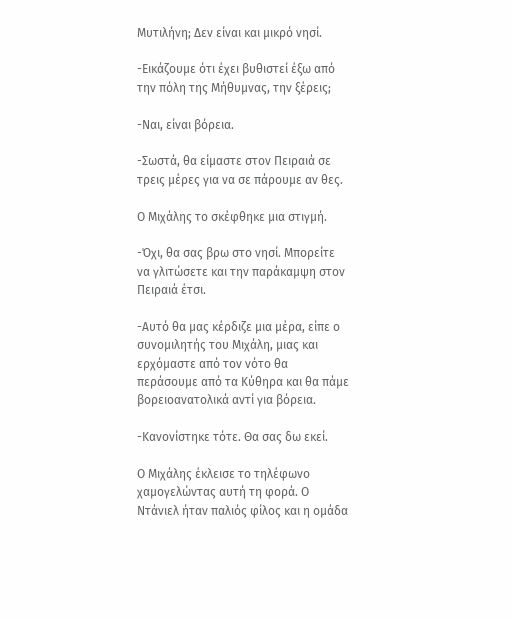Μυτιλήνη; Δεν είναι και μικρό νησί.

-Εικάζουμε ότι έχει βυθιστεί έξω από την πόλη της Μήθυμνας, την ξέρεις;

-Ναι, είναι βόρεια.

-Σωστά, θα είμαστε στον Πειραιά σε τρεις μέρες για να σε πάρουμε αν θες.

Ο Μιχάλης το σκέφθηκε μια στιγμή.

-Όχι, θα σας βρω στο νησί. Μπορείτε να γλιτώσετε και την παράκαμψη στον Πειραιά έτσι.

-Αυτό θα μας κέρδιζε μια μέρα, είπε ο συνομιλητής του Μιχάλη, μιας και ερχόμαστε από τον νότο θα περάσουμε από τα Κύθηρα και θα πάμε βορειοανατολικά αντί για βόρεια.

-Κανονίστηκε τότε. Θα σας δω εκεί.

Ο Μιχάλης έκλεισε το τηλέφωνο χαμογελώντας αυτή τη φορά. Ο Ντάνιελ ήταν παλιός φίλος και η ομάδα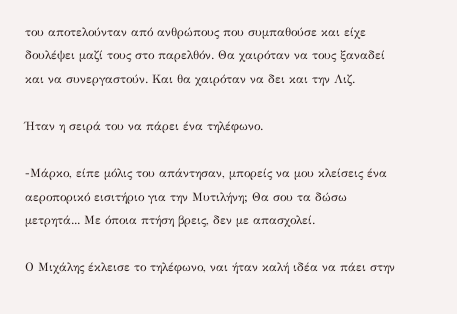του αποτελούνταν από ανθρώπους που συμπαθούσε και είχε δουλέψει μαζί τους στο παρελθόν. Θα χαιρόταν να τους ξαναδεί και να συνεργαστούν. Και θα χαιρόταν να δει και την Λιζ.

Ήταν η σειρά του να πάρει ένα τηλέφωνο.

-Μάρκο, είπε μόλις του απάντησαν, μπορείς να μου κλείσεις ένα αεροπορικό εισιτήριο για την Μυτιλήνη; Θα σου τα δώσω μετρητά... Με όποια πτήση βρεις, δεν με απασχολεί.

Ο Μιχάλης έκλεισε το τηλέφωνο, ναι ήταν καλή ιδέα να πάει στην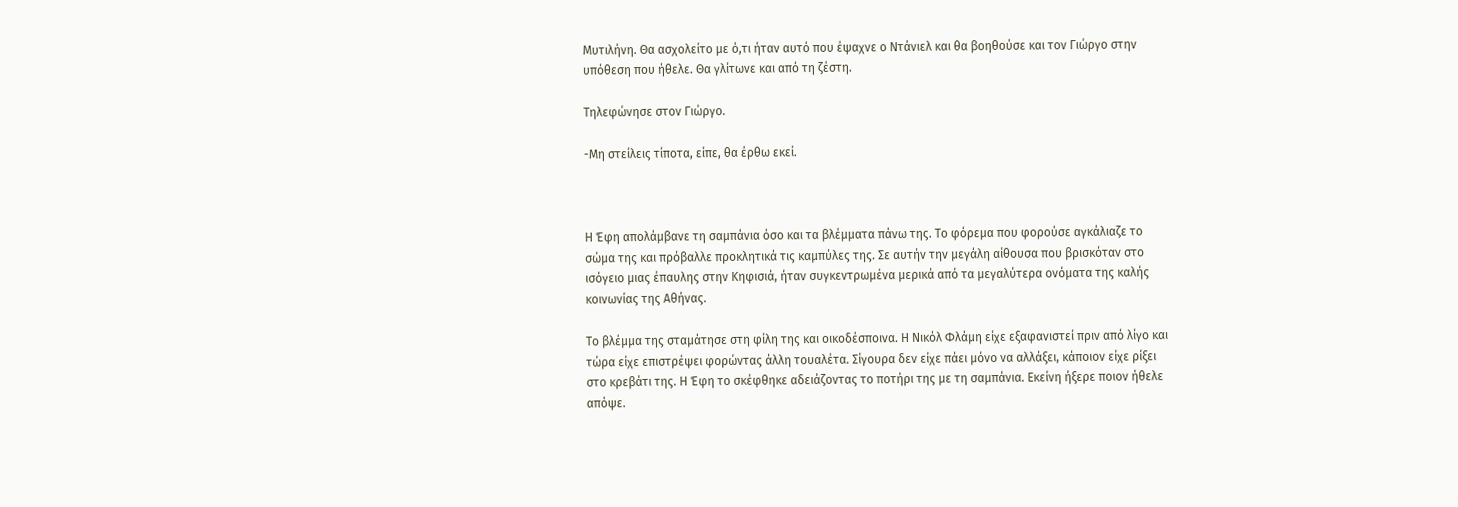Μυτιλήνη. Θα ασχολείτο με ό,τι ήταν αυτό που έψαχνε ο Ντάνιελ και θα βοηθούσε και τον Γιώργο στην υπόθεση που ήθελε. Θα γλίτωνε και από τη ζέστη.

Τηλεφώνησε στον Γιώργο.

-Μη στείλεις τίποτα, είπε, θα έρθω εκεί.



Η Έφη απολάμβανε τη σαμπάνια όσο και τα βλέμματα πάνω της. Το φόρεμα που φορούσε αγκάλιαζε το σώμα της και πρόβαλλε προκλητικά τις καμπύλες της. Σε αυτήν την μεγάλη αίθουσα που βρισκόταν στο ισόγειο μιας έπαυλης στην Κηφισιά, ήταν συγκεντρωμένα μερικά από τα μεγαλύτερα ονόματα της καλής κοινωνίας της Αθήνας.

Το βλέμμα της σταμάτησε στη φίλη της και οικοδέσποινα. Η Νικόλ Φλάμη είχε εξαφανιστεί πριν από λίγο και τώρα είχε επιστρέψει φορώντας άλλη τουαλέτα. Σίγουρα δεν είχε πάει μόνο να αλλάξει, κάποιον είχε ρίξει στο κρεβάτι της. Η Έφη το σκέφθηκε αδειάζοντας το ποτήρι της με τη σαμπάνια. Εκείνη ήξερε ποιον ήθελε απόψε.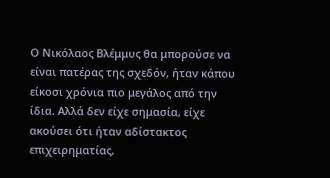Ο Νικόλαος Βλέμμυς θα μπορούσε να είναι πατέρας της σχεδόν, ήταν κάπου είκοσι χρόνια πιο μεγάλος από την ίδια. Αλλά δεν είχε σημασία, είχε ακούσει ότι ήταν αδίστακτος επιχειρηματίας,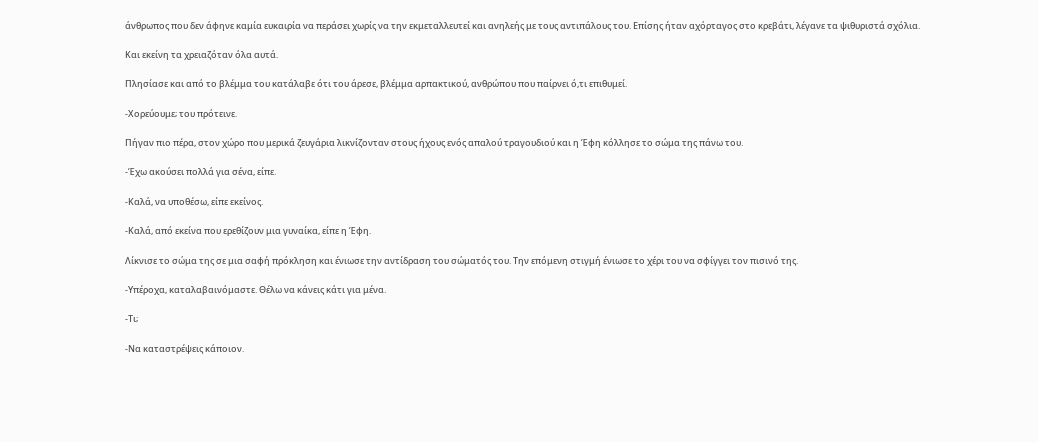άνθρωπος που δεν άφηνε καμία ευκαιρία να περάσει χωρίς να την εκμεταλλευτεί και ανηλεής με τους αντιπάλους του. Επίσης ήταν αχόρταγος στο κρεβάτι, λέγανε τα ψιθυριστά σχόλια.

Και εκείνη τα χρειαζόταν όλα αυτά.

Πλησίασε και από το βλέμμα του κατάλαβε ότι του άρεσε, βλέμμα αρπακτικού, ανθρώπου που παίρνει ό,τι επιθυμεί.

-Χορεύουμε; του πρότεινε.

Πήγαν πιο πέρα, στον χώρο που μερικά ζευγάρια λικνίζονταν στους ήχους ενός απαλού τραγουδιού και η Έφη κόλλησε το σώμα της πάνω του.

-Έχω ακούσει πολλά για σένα, είπε.

-Καλά, να υποθέσω, είπε εκείνος.

-Καλά, από εκείνα που ερεθίζουν μια γυναίκα, είπε η Έφη.

Λίκνισε το σώμα της σε μια σαφή πρόκληση και ένιωσε την αντίδραση του σώματός του. Την επόμενη στιγμή ένιωσε το χέρι του να σφίγγει τον πισινό της.

-Υπέροχα, καταλαβαινόμαστε. Θέλω να κάνεις κάτι για μένα.

-Τι;

-Να καταστρέψεις κάποιον.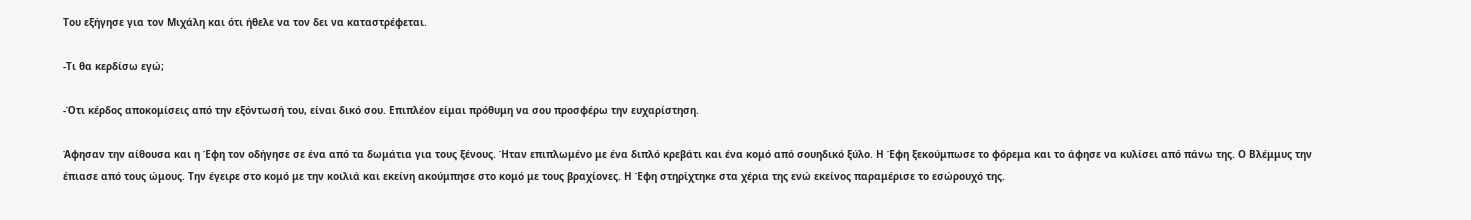Του εξήγησε για τον Μιχάλη και ότι ήθελε να τον δει να καταστρέφεται.

-Τι θα κερδίσω εγώ;

-Ότι κέρδος αποκομίσεις από την εξόντωσή του, είναι δικό σου. Επιπλέον είμαι πρόθυμη να σου προσφέρω την ευχαρίστηση.

Άφησαν την αίθουσα και η Έφη τον οδήγησε σε ένα από τα δωμάτια για τους ξένους. Ήταν επιπλωμένο με ένα διπλό κρεβάτι και ένα κομό από σουηδικό ξύλο. Η Έφη ξεκούμπωσε το φόρεμα και το άφησε να κυλίσει από πάνω της. Ο Βλέμμυς την έπιασε από τους ώμους. Την έγειρε στο κομό με την κοιλιά και εκείνη ακούμπησε στο κομό με τους βραχίονες. Η Έφη στηρίχτηκε στα χέρια της ενώ εκείνος παραμέρισε το εσώρουχό της.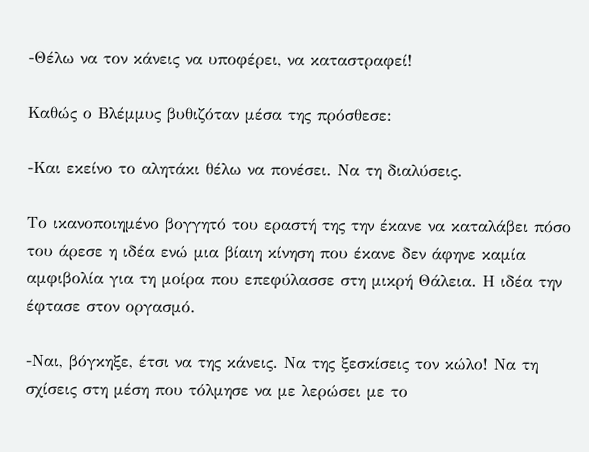-Θέλω να τον κάνεις να υποφέρει, να καταστραφεί!

Καθώς ο Βλέμμυς βυθιζόταν μέσα της πρόσθεσε:

-Και εκείνο το αλητάκι θέλω να πονέσει. Να τη διαλύσεις.

Το ικανοποιημένο βογγητό του εραστή της την έκανε να καταλάβει πόσο του άρεσε η ιδέα ενώ μια βίαιη κίνηση που έκανε δεν άφηνε καμία αμφιβολία για τη μοίρα που επεφύλασσε στη μικρή Θάλεια. Η ιδέα την έφτασε στον οργασμό.

-Ναι, βόγκηξε, έτσι να της κάνεις. Να της ξεσκίσεις τον κώλο! Να τη σχίσεις στη μέση που τόλμησε να με λερώσει με το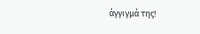άγγιγμά της!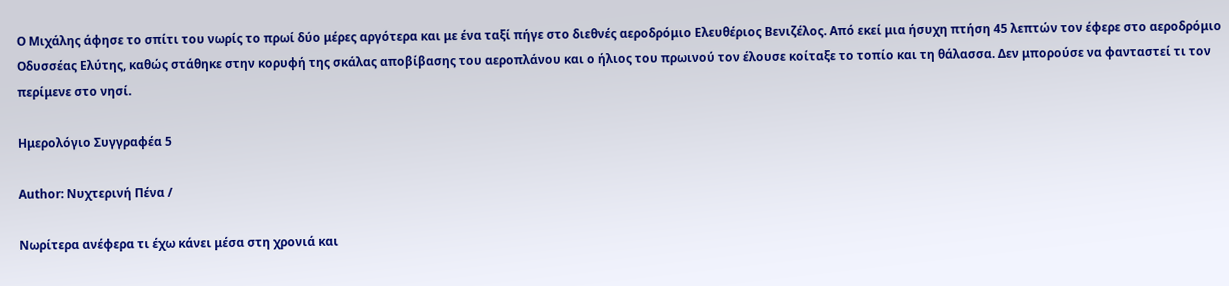Ο Μιχάλης άφησε το σπίτι του νωρίς το πρωί δύο μέρες αργότερα και με ένα ταξί πήγε στο διεθνές αεροδρόμιο Ελευθέριος Βενιζέλος. Από εκεί μια ήσυχη πτήση 45 λεπτών τον έφερε στο αεροδρόμιο Οδυσσέας Ελύτης, καθώς στάθηκε στην κορυφή της σκάλας αποβίβασης του αεροπλάνου και ο ήλιος του πρωινού τον έλουσε κοίταξε το τοπίο και τη θάλασσα. Δεν μπορούσε να φανταστεί τι τον περίμενε στο νησί.

Ημερολόγιο Συγγραφέα 5

Author: Νυχτερινή Πένα /

Νωρίτερα ανέφερα τι έχω κάνει μέσα στη χρονιά και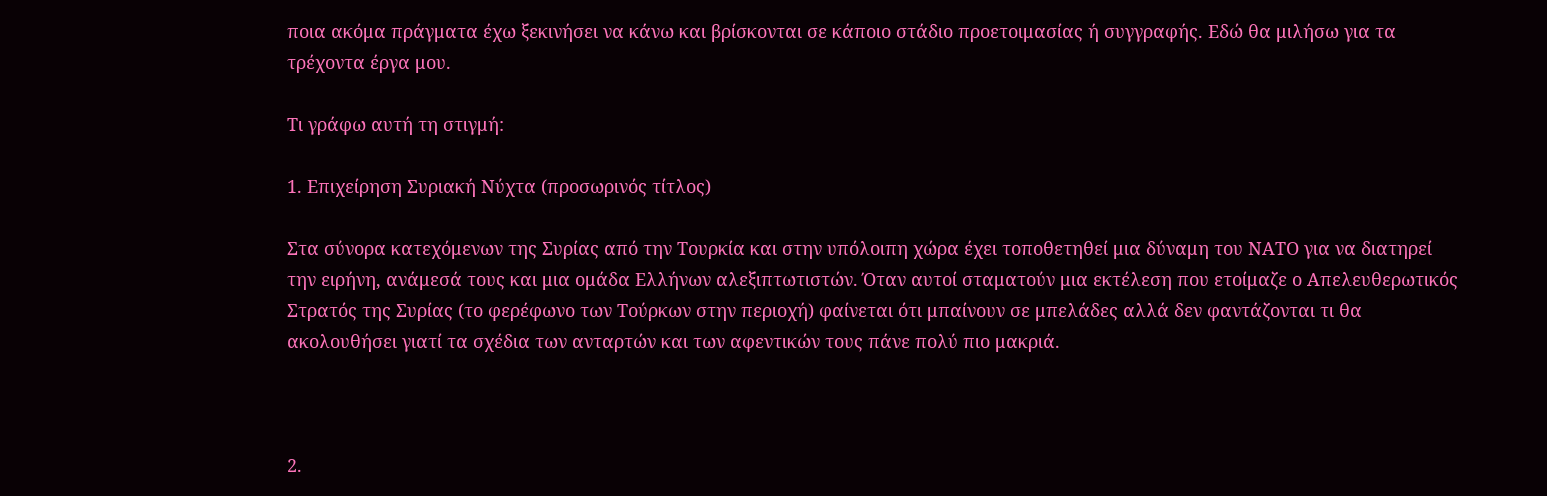ποια ακόμα πράγματα έχω ξεκινήσει να κάνω και βρίσκονται σε κάποιο στάδιο προετοιμασίας ή συγγραφής. Εδώ θα μιλήσω για τα τρέχοντα έργα μου.

Τι γράφω αυτή τη στιγμή:

1. Επιχείρηση Συριακή Νύχτα (προσωρινός τίτλος)

Στα σύνορα κατεχόμενων της Συρίας από την Τουρκία και στην υπόλοιπη χώρα έχει τοποθετηθεί μια δύναμη του ΝΑΤΟ για να διατηρεί την ειρήνη, ανάμεσά τους και μια ομάδα Ελλήνων αλεξιπτωτιστών. Όταν αυτοί σταματούν μια εκτέλεση που ετοίμαζε ο Απελευθερωτικός Στρατός της Συρίας (το φερέφωνο των Τούρκων στην περιοχή) φαίνεται ότι μπαίνουν σε μπελάδες αλλά δεν φαντάζονται τι θα ακολουθήσει γιατί τα σχέδια των ανταρτών και των αφεντικών τους πάνε πολύ πιο μακριά.



2.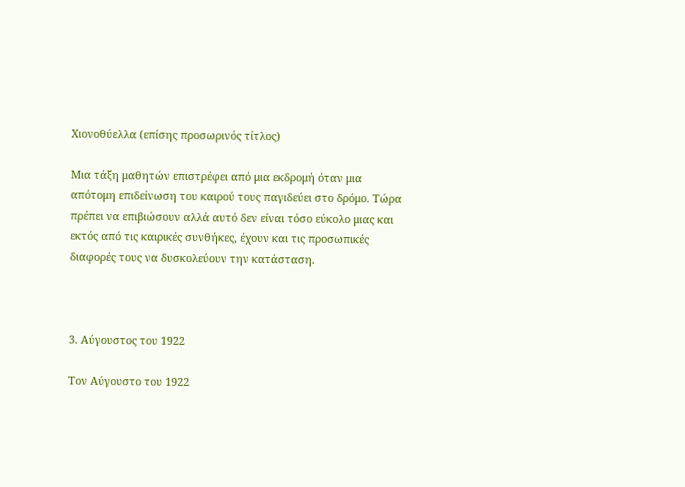Χιονοθύελλα (επίσης προσωρινός τίτλος)

Μια τάξη μαθητών επιστρέφει από μια εκδρομή όταν μια απότομη επιδείνωση του καιρού τους παγιδεύει στο δρόμο. Τώρα πρέπει να επιβιώσουν αλλά αυτό δεν είναι τόσο εύκολο μιας και εκτός από τις καιρικές συνθήκες, έχουν και τις προσωπικές διαφορές τους να δυσκολεύουν την κατάσταση.



3. Αύγουστος του 1922

Τον Αύγουστο του 1922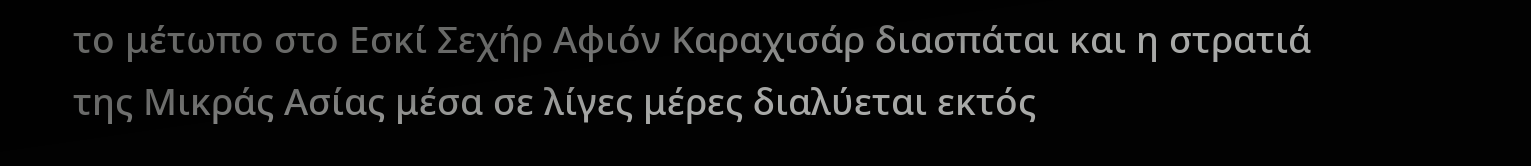το μέτωπο στο Εσκί Σεχήρ Αφιόν Καραχισάρ διασπάται και η στρατιά της Μικράς Ασίας μέσα σε λίγες μέρες διαλύεται εκτός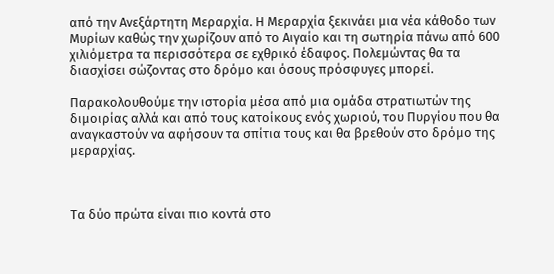από την Ανεξάρτητη Μεραρχία. Η Μεραρχία ξεκινάει μια νέα κάθοδο των Μυρίων καθώς την χωρίζουν από το Αιγαίο και τη σωτηρία πάνω από 600 χιλιόμετρα τα περισσότερα σε εχθρικό έδαφος. Πολεμώντας θα τα διασχίσει σώζοντας στο δρόμο και όσους πρόσφυγες μπορεί.

Παρακολουθούμε την ιστορία μέσα από μια ομάδα στρατιωτών της διμοιρίας αλλά και από τους κατοίκους ενός χωριού, του Πυργίου που θα αναγκαστούν να αφήσουν τα σπίτια τους και θα βρεθούν στο δρόμο της μεραρχίας.



Τα δύο πρώτα είναι πιο κοντά στο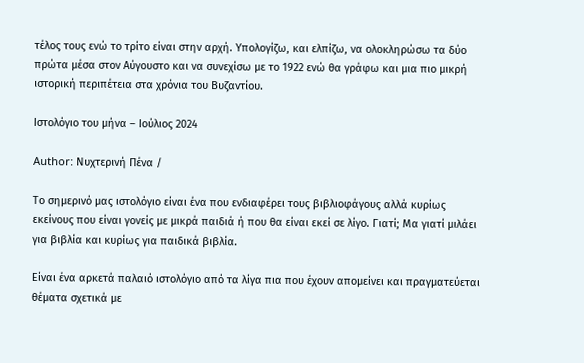τέλος τους ενώ το τρίτο είναι στην αρχή. Υπολογίζω, και ελπίζω, να ολοκληρώσω τα δύο πρώτα μέσα στον Αύγουστο και να συνεχίσω με το 1922 ενώ θα γράφω και μια πιο μικρή ιστορική περιπέτεια στα χρόνια του Βυζαντίου.

Ιστολόγιο του μήνα – Ιούλιος 2024

Author: Νυχτερινή Πένα /

Το σημερινό μας ιστολόγιο είναι ένα που ενδιαφέρει τους βιβλιοφάγους αλλά κυρίως εκείνους που είναι γονείς με μικρά παιδιά ή που θα είναι εκεί σε λίγο. Γιατί; Μα γιατί μιλάει για βιβλία και κυρίως για παιδικά βιβλία.

Είναι ένα αρκετά παλαιό ιστολόγιο από τα λίγα πια που έχουν απομείνει και πραγματεύεται θέματα σχετικά με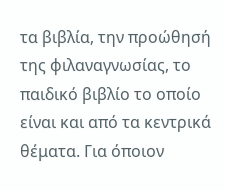τα βιβλία, την προώθησή της φιλαναγνωσίας, το παιδικό βιβλίο το οποίο είναι και από τα κεντρικά θέματα. Για όποιον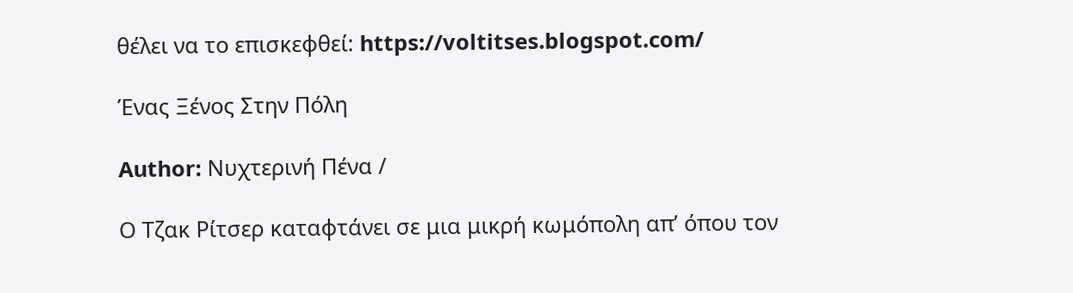θέλει να το επισκεφθεί: https://voltitses.blogspot.com/

Ένας Ξένος Στην Πόλη

Author: Νυχτερινή Πένα /

Ο Τζακ Ρίτσερ καταφτάνει σε μια μικρή κωμόπολη απ’ όπου τον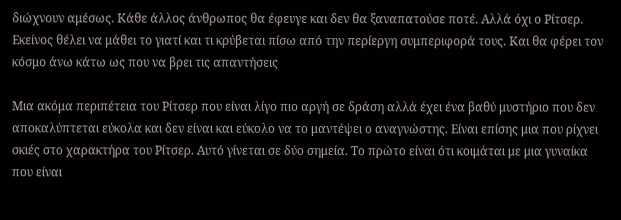διώχνουν αμέσως. Κάθε άλλος άνθρωπος θα έφευγε και δεν θα ξαναπατούσε ποτέ. Αλλά όχι ο Ρίτσερ. Εκείνος θέλει να μάθει το γιατί και τι κρύβεται πίσω από την περίεργη συμπεριφορά τους. Και θα φέρει τον κόσμο άνω κάτω ως που να βρει τις απαντήσεις

Μια ακόμα περιπέτεια του Ρίτσερ που είναι λίγο πιο αργή σε δράση αλλά έχει ένα βαθύ μυστήριο που δεν αποκαλύπτεται εύκολα και δεν είναι και εύκολο να το μαντέψει ο αναγνώστης. Είναι επίσης μια που ρίχνει σκιές στο χαρακτήρα του Ρίτσερ. Αυτό γίνεται σε δύο σημεία. Το πρώτο είναι ότι κοιμάται με μια γυναίκα που είναι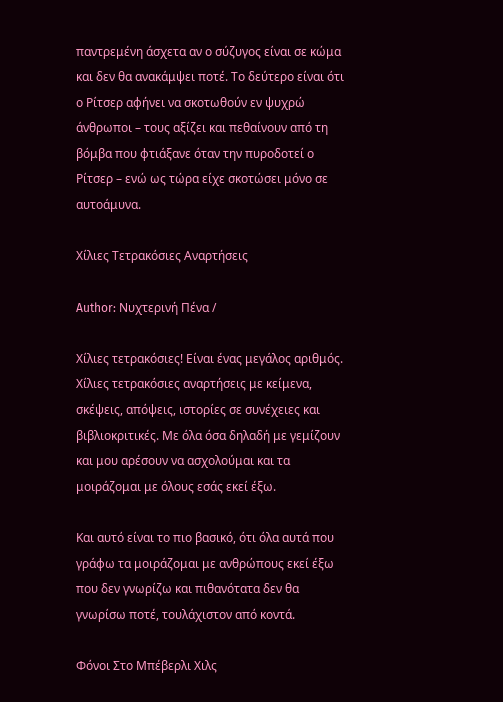παντρεμένη άσχετα αν ο σύζυγος είναι σε κώμα και δεν θα ανακάμψει ποτέ. Το δεύτερο είναι ότι ο Ρίτσερ αφήνει να σκοτωθούν εν ψυχρώ άνθρωποι – τους αξίζει και πεθαίνουν από τη βόμβα που φτιάξανε όταν την πυροδοτεί ο Ρίτσερ – ενώ ως τώρα είχε σκοτώσει μόνο σε αυτοάμυνα.

Χίλιες Τετρακόσιες Αναρτήσεις

Author: Νυχτερινή Πένα /

Χίλιες τετρακόσιες! Είναι ένας μεγάλος αριθμός. Χίλιες τετρακόσιες αναρτήσεις με κείμενα, σκέψεις, απόψεις, ιστορίες σε συνέχειες και βιβλιοκριτικές. Με όλα όσα δηλαδή με γεμίζουν και μου αρέσουν να ασχολούμαι και τα μοιράζομαι με όλους εσάς εκεί έξω.

Και αυτό είναι το πιο βασικό, ότι όλα αυτά που γράφω τα μοιράζομαι με ανθρώπους εκεί έξω που δεν γνωρίζω και πιθανότατα δεν θα γνωρίσω ποτέ, τουλάχιστον από κοντά.

Φόνοι Στο Μπέβερλι Χιλς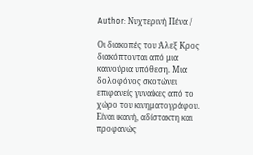Author: Νυχτερινή Πένα /

Οι διακοπές του Άλεξ Κρος διακόπτονται από μια καινούρια υπόθεση. Μια δολοφόνος σκοτώνει επιφανείς γυναίκες από το χώρο του κινηματογράφου. Είναι ικανή, αδίστακτη και προφανώς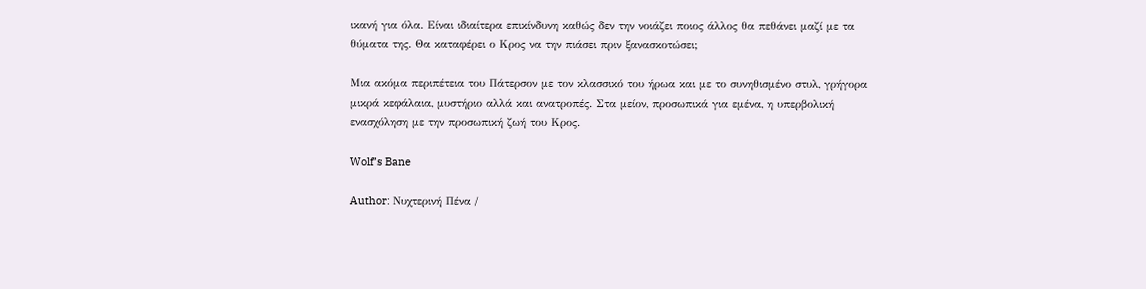ικανή για όλα. Είναι ιδιαίτερα επικίνδυνη καθώς δεν την νοιάζει ποιος άλλος θα πεθάνει μαζί με τα θύματα της. Θα καταφέρει ο Κρος να την πιάσει πριν ξανασκοτώσει;

Μια ακόμα περιπέτεια του Πάτερσον με τον κλασσικό του ήρωα και με το συνηθισμένο στυλ, γρήγορα μικρά κεφάλαια, μυστήριο αλλά και ανατροπές. Στα μείον, προσωπικά για εμένα, η υπερβολική ενασχόληση με την προσωπική ζωή του Κρος.

Wolf’s Bane

Author: Νυχτερινή Πένα /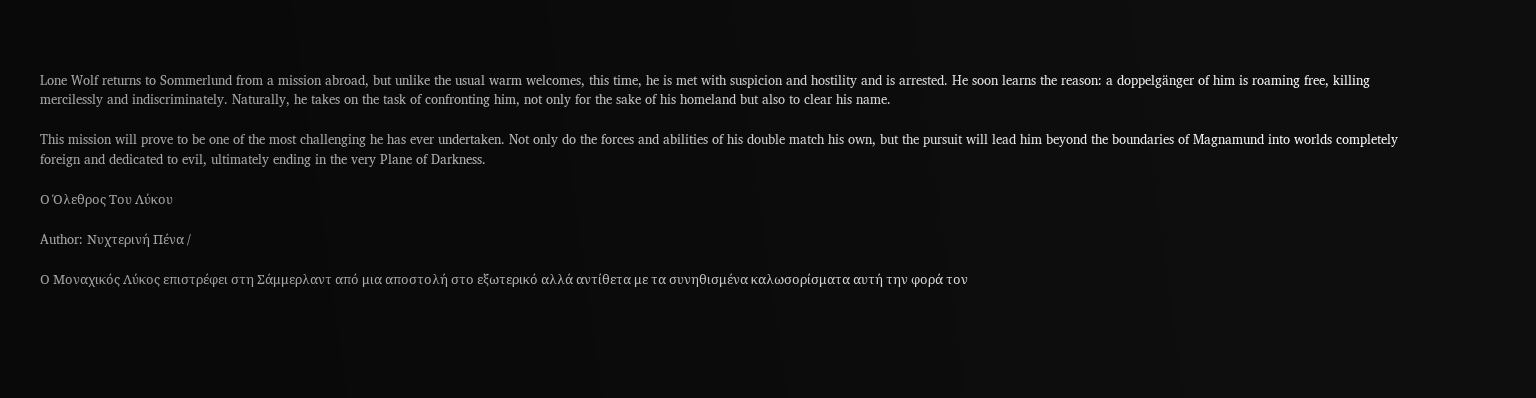Lone Wolf returns to Sommerlund from a mission abroad, but unlike the usual warm welcomes, this time, he is met with suspicion and hostility and is arrested. He soon learns the reason: a doppelgänger of him is roaming free, killing mercilessly and indiscriminately. Naturally, he takes on the task of confronting him, not only for the sake of his homeland but also to clear his name.

This mission will prove to be one of the most challenging he has ever undertaken. Not only do the forces and abilities of his double match his own, but the pursuit will lead him beyond the boundaries of Magnamund into worlds completely foreign and dedicated to evil, ultimately ending in the very Plane of Darkness.

Ο Όλεθρος Του Λύκου

Author: Νυχτερινή Πένα /

Ο Μοναχικός Λύκος επιστρέφει στη Σάμμερλαντ από μια αποστολή στο εξωτερικό αλλά αντίθετα με τα συνηθισμένα καλωσορίσματα αυτή την φορά τον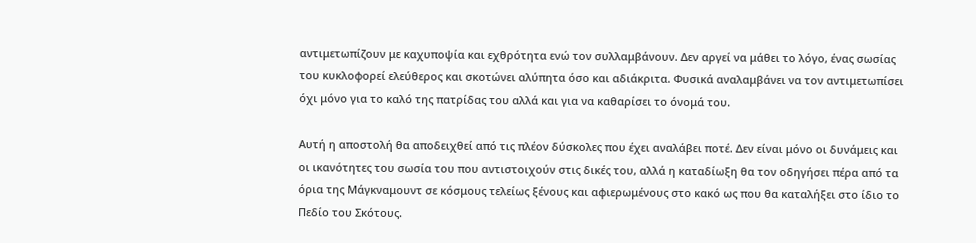αντιμετωπίζουν με καχυποψία και εχθρότητα ενώ τον συλλαμβάνουν. Δεν αργεί να μάθει το λόγο, ένας σωσίας του κυκλοφορεί ελεύθερος και σκοτώνει αλύπητα όσο και αδιάκριτα. Φυσικά αναλαμβάνει να τον αντιμετωπίσει όχι μόνο για το καλό της πατρίδας του αλλά και για να καθαρίσει το όνομά του.

Αυτή η αποστολή θα αποδειχθεί από τις πλέον δύσκολες που έχει αναλάβει ποτέ. Δεν είναι μόνο οι δυνάμεις και οι ικανότητες του σωσία του που αντιστοιχούν στις δικές του, αλλά η καταδίωξη θα τον οδηγήσει πέρα από τα όρια της Μάγκναμουντ σε κόσμους τελείως ξένους και αφιερωμένους στο κακό ως που θα καταλήξει στο ίδιο το Πεδίο του Σκότους.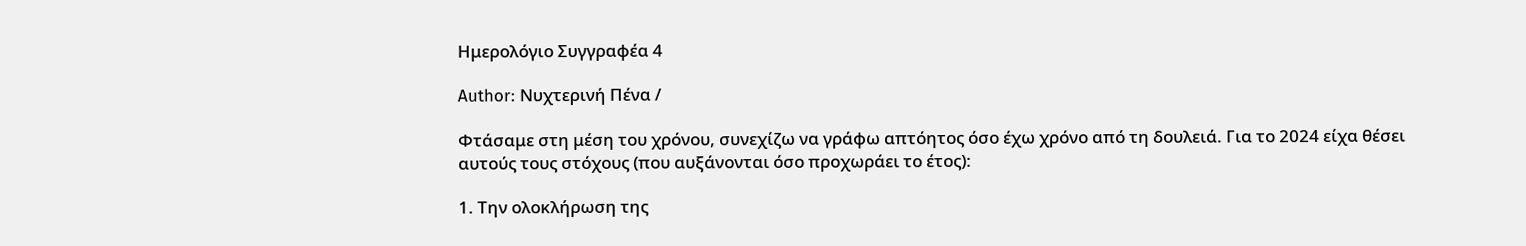Ημερολόγιο Συγγραφέα 4

Author: Νυχτερινή Πένα /

Φτάσαμε στη μέση του χρόνου, συνεχίζω να γράφω απτόητος όσο έχω χρόνο από τη δουλειά. Για το 2024 είχα θέσει αυτούς τους στόχους (που αυξάνονται όσο προχωράει το έτος):

1. Την ολοκλήρωση της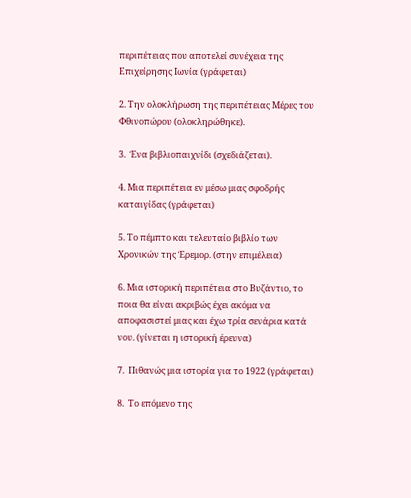περιπέτειας που αποτελεί συνέχεια της Επιχείρησης Ιωνία (γράφεται)

2. Την ολοκλήρωση της περιπέτειας Μέρες του Φθινοπώρου (ολοκληρώθηκε).

3.  Ένα βιβλιοπαιχνίδι (σχεδιάζεται).

4. Μια περιπέτεια εν μέσω μιας σφοδρής καταιγίδας (γράφεται)

5. Το πέμπτο και τελευταίο βιβλίο των Χρονικών της Έρεμορ. (στην επιμέλεια)

6. Μια ιστορική περιπέτεια στο Βυζάντιο, το ποια θα είναι ακριβώς έχει ακόμα να αποφασιστεί μιας και έχω τρία σενάρια κατά νου. (γίνεται η ιστορική έρευνα)

7.  Πιθανώς μια ιστορία για το 1922 (γράφεται)

8.  Το επόμενο της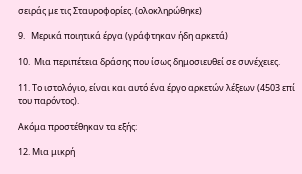σειράς με τις Σταυροφορίες. (ολοκληρώθηκε)

9.   Μερικά ποιητικά έργα (γράφτηκαν ήδη αρκετά)

10.  Μια περιπέτεια δράσης που ίσως δημοσιευθεί σε συνέχειες.

11. Το ιστολόγιο, είναι και αυτό ένα έργο αρκετών λέξεων (4503 επί του παρόντος).

Ακόμα προστέθηκαν τα εξής:

12. Μια μικρή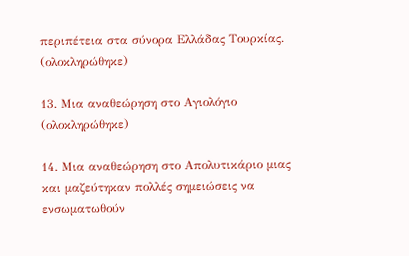περιπέτεια στα σύνορα Ελλάδας Τουρκίας. (ολοκληρώθηκε)

13. Μια αναθεώρηση στο Αγιολόγιο (ολοκληρώθηκε)

14. Μια αναθεώρηση στο Απολυτικάριο μιας και μαζεύτηκαν πολλές σημειώσεις να ενσωματωθούν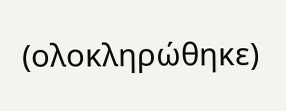(ολοκληρώθηκε)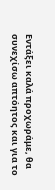Εντάξει καλά προχωράμε, θα συνεχίσω απτόητος και για το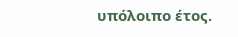υπόλοιπο έτος.